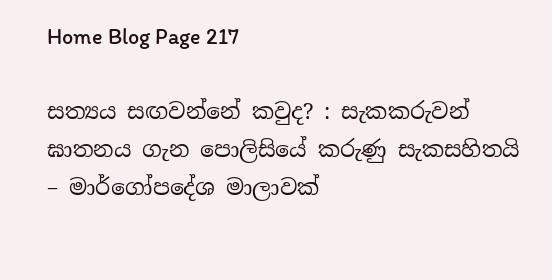Home Blog Page 217

සත්‍යය සඟවන්නේ කවුද? : සැකකරුවන් ඝාතනය ගැන පොලිසියේ කරුණු සැකසහිතයි – මාර්ගෝපදේශ මාලාවක්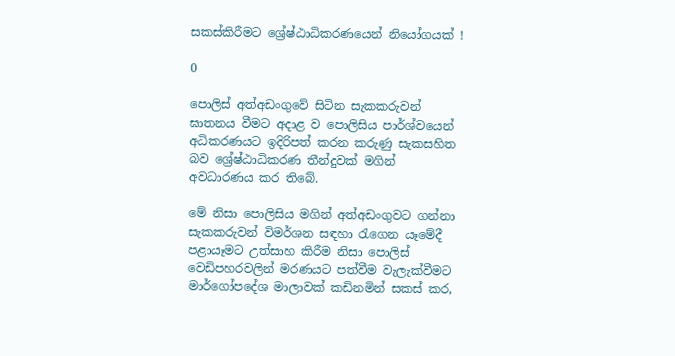සකස්කිරීමට ශ්‍රේෂ්ඨාධිකරණයෙන් නියෝගයක් !

0

පොලිස් අත්අඩංගුවේ සිටින සැකකරුවන් ඝාතනය වීමට අදාළ ව පොලිසිය පාර්ශ්වයෙන් අධිකරණයට ඉදිරිපත් කරන කරුණු සැකසහිත බව ශ්‍රේෂ්ඨාධිකරණ තීන්දුවක් මගින් අවධාරණය කර තිබේ.

මේ නිසා පොලිසිය මගින් අත්අඩංගුවට ගන්නා සැකකරුවන් විමර්ශන සඳහා රැගෙන යෑමේදී පළායෑමට උත්සාහ කිරීම නිසා පොලිස් වෙඩිපහරවලින් මරණයට පත්වීම වැලැක්වීමට මාර්ගෝපදේශ මාලාවක් කඩිනමින් සකස් කර,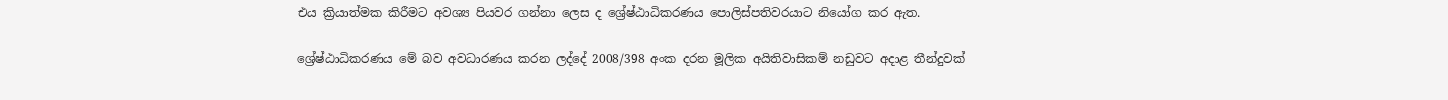එය ක්‍රියාත්මක කිරීමට අවශ්‍ය පියවර ගන්නා ලෙස ද ශ්‍රේෂ්ඨාධිකරණය පොලිස්පතිවරයාට නියෝග කර ඇත.

ශ්‍රේෂ්ඨාධිකරණය මේ බව අවධාරණය කරන ලද්දේ 2008/398 අංක දරන මූලික අයිතිවාසිකම් නඩුවට අදාළ තීන්දුවක්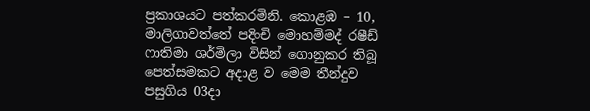ප්‍රකාශයට පත්කරමිනි. කොළඹ – 10, මාලිගාවත්තේ පදිංචි මොහම්මද් රෂීඩ් ෆාතිමා ශර්මිලා විසින් ගොනුකර තිබූ පෙත්සමකට අදාළ ව මෙම තීන්දුව පසුගිය 03දා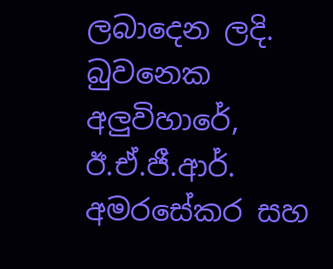ලබාදෙන ලදි. බුවනෙක අලුවිහාරේ, ඊ.ඒ.ජී.ආර්. අමරසේකර සහ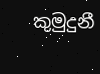කුමුදුනී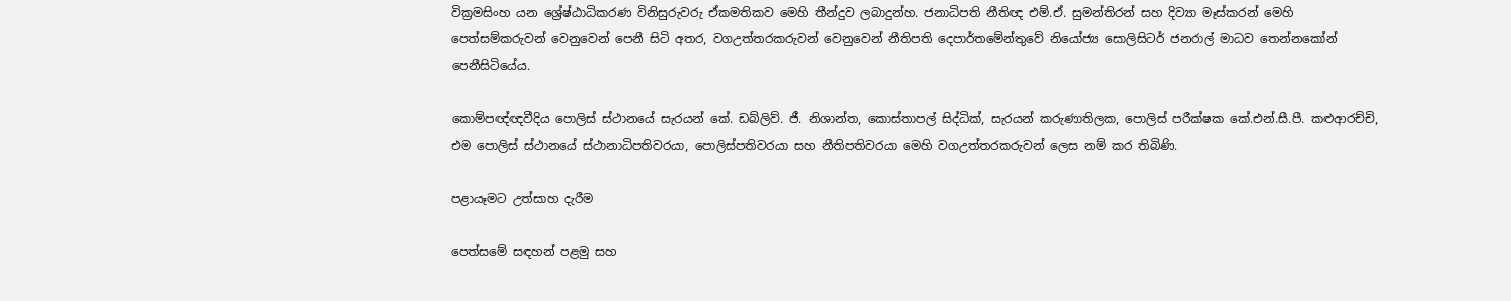වික්‍රමසිංහ යන ශ්‍රේෂ්ඨාධිකරණ විනිසුරුවරු ඒකමතිකව මෙහි තීන්දුව ලබාදුන්හ. ජනාධිපති නීතිඥ එම්.ඒ. සුමන්තිරන් සහ දිව්‍යා මෑස්කරන් මෙහි පෙත්සම්කරුවන් වෙනුවෙන් පෙනී සිටි අතර, වගඋත්තරකරුවන් වෙනුවෙන් නීතිපති දෙපාර්තමේන්තුවේ නියෝජ්‍ය සොලිසිටර් ජනරාල් මාධව තෙන්නකෝන් පෙනීසිටියේය.

කොම්පඥ්ඥවීදිය පොලිස් ස්ථානයේ සැරයන් කේ. ඩබ්ලිව්. ජී. නිශාන්ත, කොස්තාපල් සිද්ධික්, සැරයන් කරුණාතිලක, පොලිස් පරීක්ෂක කේ.එන්.සී.පී. කළුආරච්චි, එම පොලිස් ස්ථානයේ ස්ථානාධිපතිවරයා, පොලිස්පතිවරයා සහ නීතිපතිවරයා මෙහි වගඋත්තරකරුවන් ලෙස නම් කර තිබිණි.

පළායෑමට උත්සාහ දැරීම

පෙත්සමේ සඳහන් පළමු සහ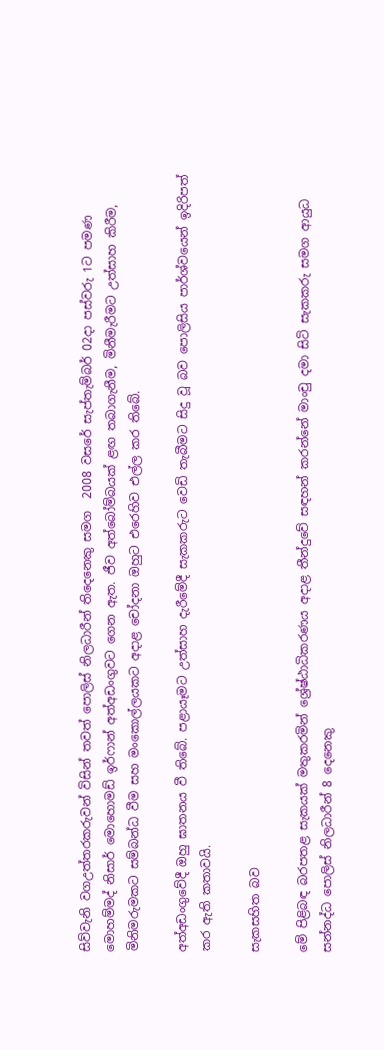සිව්වැනි වගඋත්තරකරුවන් විසින් තවත් පොලිස් නිලධාරීන් තිදෙනෙකු සමග  2008 වසරේ සැප්තැම්බර් 02දා පස්වරු 1ට පමණ මොහම්මද් නිසාර් මොහොමඩ් ඉර්ෆාන් අත්අඩංගුවට ගෙන ඇත. ජීව අත්බෝම්බයක් ළඟ තබාගැනීම, මිනීමැරීමට උත්සාහ කිරීම, මිනිමරුමකට සම්බන්ධ වීම සහ මංකොල්ලයකට අදාළ චෝදනා ඔහුට එරෙහිව එල්ල කර තිබේ.

අත්අඩංගුවේදී ඔහු ඝාතනය වී තිබේ. පළායෑමට උත්සාහ දැරීමේදී සැකකරුට වෙඩි තැබීමට සිදු වූ බව පොලිසිය පාර්ශ්වයෙන් ඉදිරිපත් කර ඇති කතාවයි.

සැකසහිත බව

මේ පිළිබඳ බරපතළ සැකයක් මතුකරමින් ශ්‍රේෂ්ඨාධිකරණය අදාළ තීන්දුවේ සඳහන් කරන්නේ මාංචු දමා සිටි සැකකරු සමග ආයුධ සන්නද්ධ පොලිස් නිලධාරීන් 8 දෙනෙකු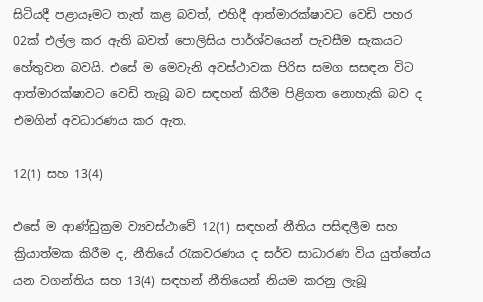සිටියදී පළායෑමට තැත් කළ බවත්, එහිදී ආත්මාරක්ෂාවට වෙඩි පහර 02ක් එල්ල කර ඇති බවත් පොලිසිය පාර්ශ්වයෙන් පැවසීම සැකයට හේතුවන බවයි. එසේ ම මෙවැනි අවස්ථාවක පිරිස සමග සසඳන විට ආත්මාරක්ෂාවට වෙඩි තැබූ බව සඳහන් කිරීම පිළිගත නොහැකි බව ද එමගින් අවධාරණය කර ඇත.

12(1) සහ 13(4)

එසේ ම ආණ්ඩුක්‍රම ව්‍යවස්ථාවේ 12(1) සඳහන් නීතිය පසිඳලීම සහ ක්‍රියාත්මක කිරීම ද, නීතියේ රැකවරණය ද සර්ව සාධාරණ විය යුත්තේය යන වගන්තිය සහ 13(4) සඳහන් නීතියෙන් නියම කරනු ලැබූ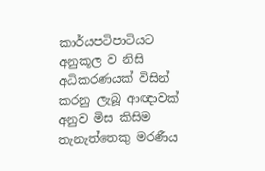කාර්යපටිපාටියට අනුකූල ව නිසි අධිකරණයක් විසින් කරනු ලැබූ ආඥාවක් අනුව මිස කිසිම තැනැත්තෙකු මරණීය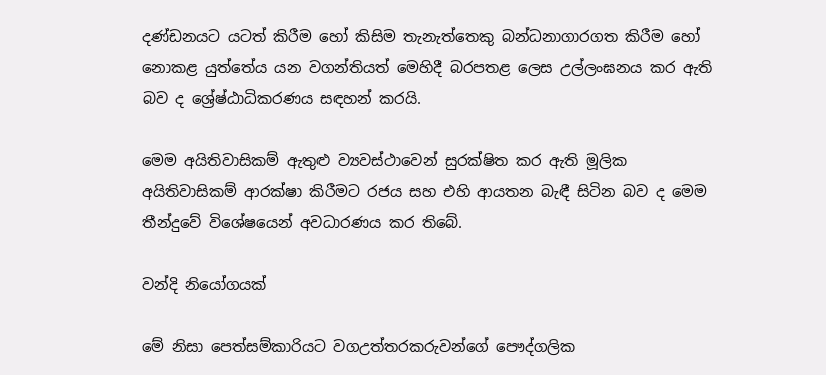දණ්ඩනයට යටත් කිරීම හෝ කිසිම තැනැත්තෙකු බන්ධනාගාරගත කිරීම හෝ නොකළ යුත්තේය යන වගන්තියත් මෙහිදී බරපතළ ලෙස උල්ලංඝනය කර ඇති බව ද ශ්‍රේෂ්ඨාධිකරණය සඳහන් කරයි.

මෙම අයිතිවාසිකම් ඇතුළු ව්‍යවස්ථාවෙන් සුරක්ෂිත කර ඇති මූලික අයිතිවාසිකම් ආරක්ෂා කිරීමට රජය සහ එහි ආයතන බැඳී සිටින බව ද මෙම තීන්දුවේ විශේෂයෙන් අවධාරණය කර තිබේ.

වන්දි නියෝගයක්

මේ නිසා පෙත්සම්කාරියට වගඋත්තරකරුවන්ගේ පෞද්ගලික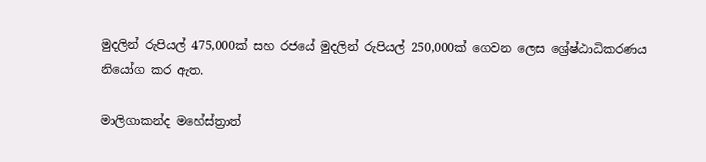මුදලින් රුපියල් 475,000ක් සහ රජයේ මුදලින් රුපියල් 250,000ක් ගෙවන ලෙස ශ්‍රේෂ්ඨාධිකරණය නියෝග කර ඇත.

මාලිගාකන්ද මහේස්ත්‍රාත්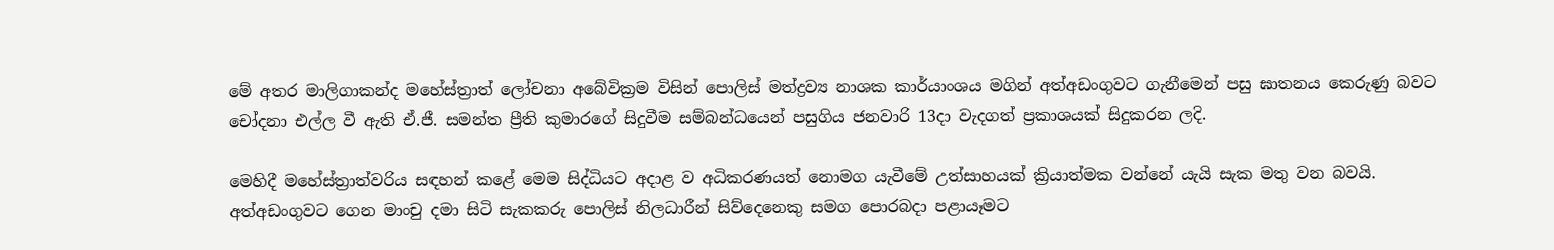මේ අතර මාලිගාකන්ද මහේස්ත්‍රාත් ලෝචනා අබේවික්‍රම විසින් පොලිස් මත්ද්‍රව්‍ය නාශක කාර්යාංශය මගින් අත්අඩංගුවට ගැනීමෙන් පසු ඝාතනය කෙරුණු බවට චෝදනා එල්ල වී ඇති ඒ.ජී. සමන්ත ප්‍රීති කුමාරගේ සිදුවීම සම්බන්ධයෙන් පසුගිය ජනවාරි 13දා වැදගත් ප්‍රකාශයක් සිදුකරන ලදි.

මෙහිදී මහේස්ත්‍රාත්වරිය සඳහන් කළේ මෙම සිද්ධියට අදාළ ව අධිකරණයත් නොමග යැවීමේ උත්සාහයක් ක්‍රියාත්මක වන්නේ යැයි සැක මතු වන බවයි. අත්අඩංගුවට ගෙන මාංචු දමා සිටි සැකකරු පොලිස් නිලධාරීන් සිව්දෙනෙකු සමග පොරබදා පළායෑමට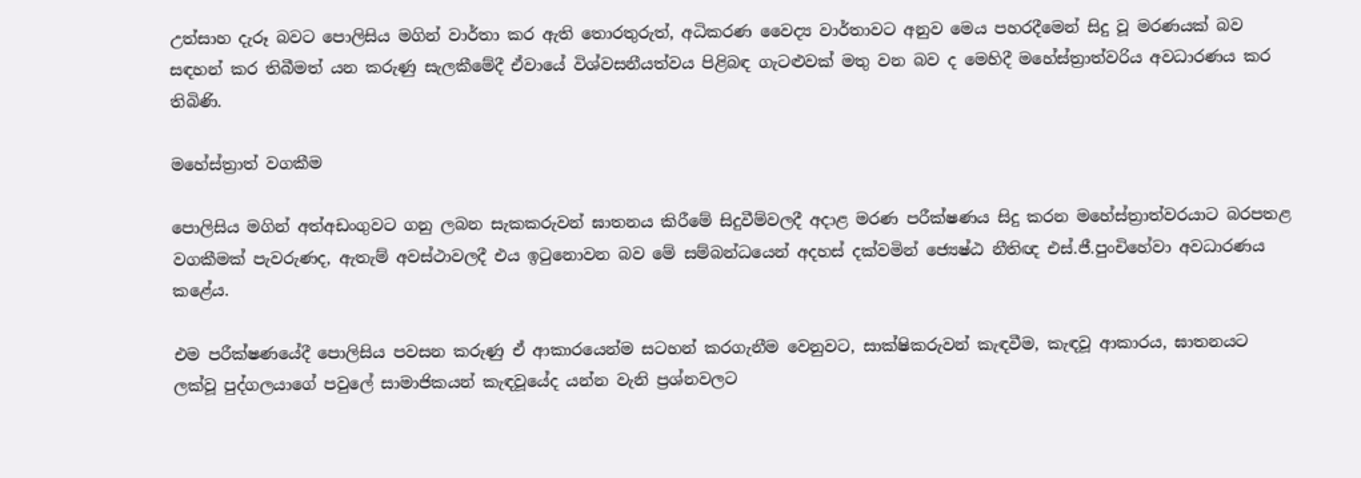උත්සාහ දැරූ බවට පොලිසිය මගින් වාර්තා කර ඇති තොරතුරුත්, අධිකරණ වෛද්‍ය වාර්තාවට අනුව මෙය පහරදීමෙන් සිදු වූ මරණයක් බව සඳහන් කර තිබීමත් යන කරුණු සැලකීමේදී ඒවායේ විශ්වසනීයත්වය පිළිබඳ ගැටළුවක් මතු වන බව ද මෙහිදී මහේස්ත්‍රාත්වරිය අවධාරණය කර තිබිණි.

මහේස්ත්‍රාත් වගකීම

පොලිසිය මගින් අත්අඩංගුවට ගනු ලබන සැකකරුවන් ඝාතනය කිරීමේ සිදුවීම්වලදී අදාළ මරණ පරීක්ෂණය සිදු කරන මහේස්ත්‍රාත්වරයාට බරපතළ වගකීමක් පැවරුණද, ඇතැම් අවස්ථාවලදී එය ඉටුනොවන බව මේ සම්බන්ධයෙන් අදහස් දක්වමින් ජ්‍යෙෂ්ඨ නීතිඥ එස්.ජී.පුංචිහේවා අවධාරණය කළේය.

එම පරීක්ෂණයේදී පොලිසිය පවසන කරුණු ඒ ආකාරයෙන්ම සටහන් කරගැනීම වෙනුවට, සාක්ෂිකරුවන් කැඳවීම, කැඳවූ ආකාරය, ඝාතනයට ලක්වූ පුද්ගලයාගේ පවුලේ සාමාජිකයන් කැඳවූයේද යන්න වැනි ප්‍රශ්නවලට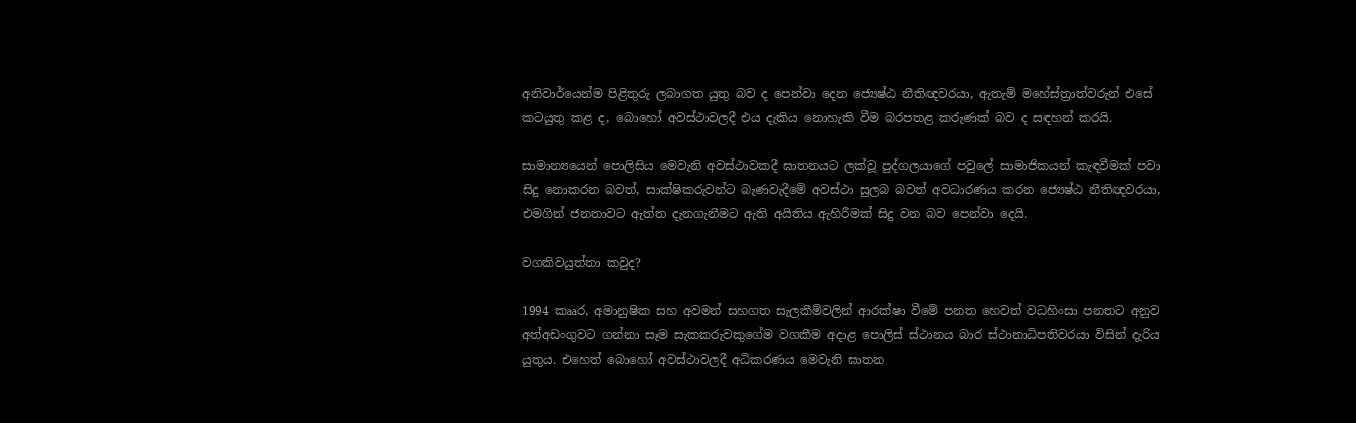අනිවාර්යෙන්ම පිළිතුරු ලබාගත යුතු බව ද පෙන්වා දෙන ජ්‍යෙෂ්ඨ නීතිඥවරයා, ඇතැම් මහේස්ත්‍රාත්වරුන් එසේ කටයුතු කළ ද, බොහෝ අවස්ථාවලදී එය දැකිය නොහැකි වීම බරපතළ කරුණක් බව ද සඳහන් කරයි.

සාමාන්‍යයෙන් පොලිසිය මෙවැනි අවස්ථාවකදී ඝාතනයට ලක්වූ පුද්ගලයාගේ පවුලේ සාමාජිකයන් කැඳවීමක් පවා සිදු නොකරන බවත්, සාක්ෂිකරුවන්ට බැණවැදීමේ අවස්ථා සුලබ බවත් අවධාරණය කරන ජ්‍යෙෂ්ඨ නීතිඥවරයා, එමගින් ජනතාවට ඇත්ත දැනගැනීමට ඇති අයිතිය ඇහිරීමක් සිදු වන බව පෙන්වා දෙයි.

වගකිවයුත්තා කවුද?

1994 කෲර, අමානුෂික සහ අවමන් සහගත සැලකීම්වලින් ආරක්ෂා වීමේ පනත හෙවත් වධහිංසා පනතට අනුව අත්අඩංගුවට ගන්නා සෑම සැකකරුවකුගේම වගකීම අදාළ පොලිස් ස්ථානය බාර ස්ථානාධිපතිවරයා විසින් දැරිය යුතුය. එහෙත් බොහෝ අවස්ථාවලදී අධිකරණය මෙවැනි ඝාතන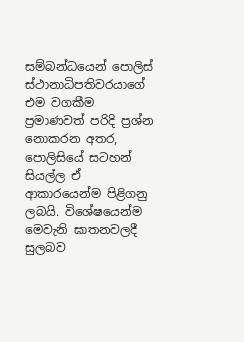සම්බන්ධයෙන් පොලිස් ස්ථානාධිපතිවරයාගේ එම වගකීම ප්‍රමාණවත් පරිදි ප්‍රශ්න නොකරන අතර, පොලිසියේ සටහන් සියල්ල ඒ ආකාරයෙන්ම පිළිගනු ලබයි. විශේෂයෙන්ම මෙවැනි ඝාතනවලදී සුලබව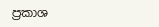ප්‍රකාශ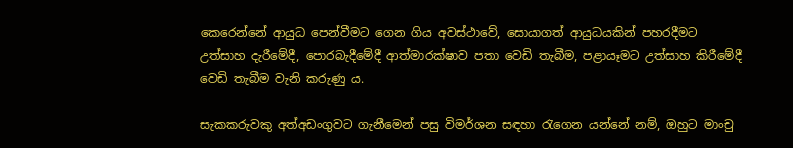කෙරෙන්නේ ආයුධ පෙන්වීමට ගෙන ගිය අවස්ථාවේ, සොයාගත් ආයුධයකින් පහරදීමට උත්සාහ දැරීමේදී, පොරබැදීමේදී ආත්මාරක්ෂාව පතා වෙඩි තැබීම, පළායෑමට උත්සාහ කිරීමේදී වෙඩි තැබීම වැනි කරුණු ය.

සැකකරුවකු අත්අඩංගුවට ගැනීමෙන් පසු විමර්ශන සඳහා රැගෙන යන්නේ නම්, ඔහුට මාංචු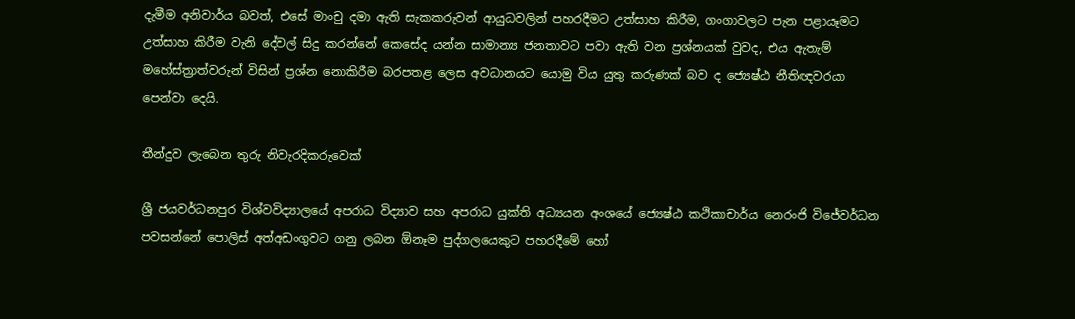දැමීම අනිවාර්ය බවත්, එසේ මාංචු දමා ඇති සැකකරුවන් ආයුධවලින් පහරදීමට උත්සාහ කිරීම, ගංගාවලට පැන පළායෑමට උත්සාහ කිරීම වැනි දේවල් සිදු කරන්නේ කෙසේද යන්න සාමාන්‍ය ජනතාවට පවා ඇති වන ප්‍රශ්නයක් වුවද, එය ඇතැම් මහේස්ත්‍රාත්වරුන් විසින් ප්‍රශ්න නොකිරීම බරපතළ ලෙස අවධානයට යොමු විය යුතු කරුණක් බව ද ජ්‍යෙෂ්ඨ නීතිඥවරයා පෙන්වා දෙයි.

තීන්දුව ලැබෙන තුරු නිවැරදිකරුවෙක්

ශ්‍රී ජයවර්ධනපුර විශ්වවිද්‍යාලයේ අපරාධ විද්‍යාව සහ අපරාධ යුක්ති අධ්‍යයන අංශයේ ජ්‍යෙෂ්ඨ කථිකාචාර්ය නෙරංජි විජේවර්ධන පවසන්නේ පොලිස් අත්අඩංගුවට ගනු ලබන ඕනෑම පුද්ගලයෙකුට පහරදීමේ හෝ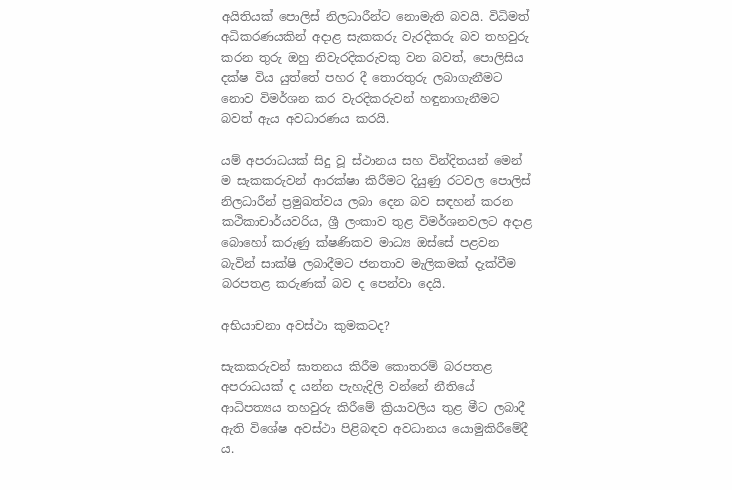අයිතියක් පොලිස් නිලධාරීන්ට නොමැති බවයි. විධිමත් අධිකරණයකින් අදාළ සැකකරු වැරදිකරු බව තහවුරු කරන තුරු ඔහු නිවැරදිකරුවකු වන බවත්, පොලිසිය දක්ෂ විය යුත්තේ පහර දී තොරතුරු ලබාගැනීමට නොව විමර්ශන කර වැරදිකරුවන් හඳුනාගැනීමට බවත් ඇය අවධාරණය කරයි.

යම් අපරාධයක් සිදු වූ ස්ථානය සහ වින්දිතයන් මෙන් ම සැකකරුවන් ආරක්ෂා කිරීමට දියුණු රටවල පොලිස් නිලධාරීන් ප්‍රමුඛත්වය ලබා දෙන බව සඳහන් කරන කථිකාචාර්යවරිය, ශ්‍රී ලංකාව තුළ විමර්ශනවලට අදාළ බොහෝ කරුණු ක්ෂණිකව මාධ්‍ය ඔස්සේ පළවන බැවින් සාක්ෂි ලබාදීමට ජනතාව මැලිකමක් දැක්වීම බරපතළ කරුණක් බව ද පෙන්වා දෙයි.

අභියාචනා අවස්ථා කුමකටද?

සැකකරුවන් ඝාතනය කිරීම කොතරම් බරපතළ අපරාධයක් ද යන්න පැහැදිලි වන්නේ නීතියේ ආධිපත්‍යය තහවුරු කිරීමේ ක්‍රියාවලිය තුළ මීට ලබාදී ඇති විශේෂ අවස්ථා පිළිබඳව අවධානය යොමුකිරීමේදී ය.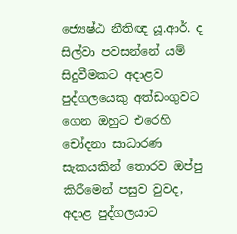ජ්‍යෙෂ්ඨ නීතිඥ යූ.ආර්. ද සිල්වා පවසන්නේ යම් සිදුවීමකට අදාළව පුද්ගලයෙකු අත්ඩංගුවට ගෙන ඔහුට එරෙහි චෝදනා සාධාරණ සැකයකින් තොරව ඔප්පු කිරීමෙන් පසුව වුවද, අදාළ පුද්ගලයාට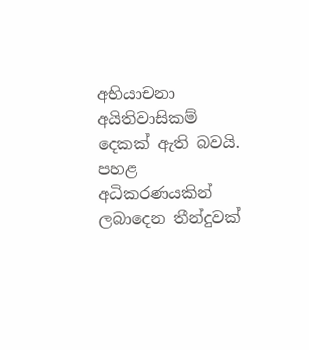අභියාචනා අයිතිවාසිකම් දෙකක් ඇති බවයි. පහළ අධිකරණයකින් ලබාදෙන තීන්දුවක්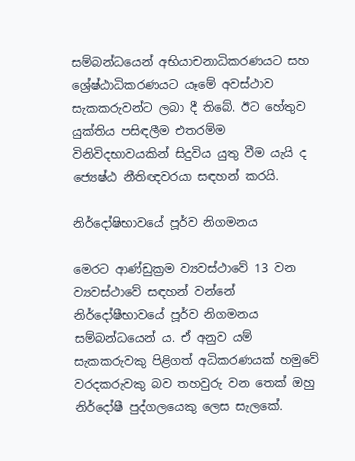සම්බන්ධයෙන් අභියාචනාධිකරණයට සහ ශ්‍රේෂ්ඨාධිකරණයට යෑමේ අවස්ථාව සැකකරුවන්ට ලබා දී තිබේ. ඊට හේතුව යුක්තිය පසිඳලීම එතරම්ම විනිවිදභාවයකින් සිදුවිය යුතු වීම යැයි ද ජ්‍යෙෂ්ඨ නීතිඥවරයා සඳහන් කරයි.

නිර්දෝෂිභාවයේ පූර්ව නිගමනය

මෙරට ආණ්ඩුක්‍රම ව්‍යවස්ථාවේ 13 වන ව්‍යවස්ථාවේ සඳහන් වන්නේ නිර්දෝෂීභාවයේ පූර්ව නිගමනය සම්බන්ධයෙන් ය. ඒ අනුව යම් සැකකරුවකු පිළිගත් අධිකරණයක් හමුවේ වරදකරුවකු බව තහවුරු වන තෙක් ඔහු නිර්දෝෂී පුද්ගලයෙකු ලෙස සැලකේ.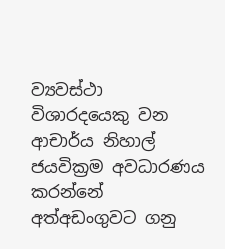ව්‍යවස්ථා විශාරදයෙකු වන ආචාර්ය නිහාල් ජයවික්‍රම අවධාරණය කරන්නේ අත්අඩංගුවට ගනු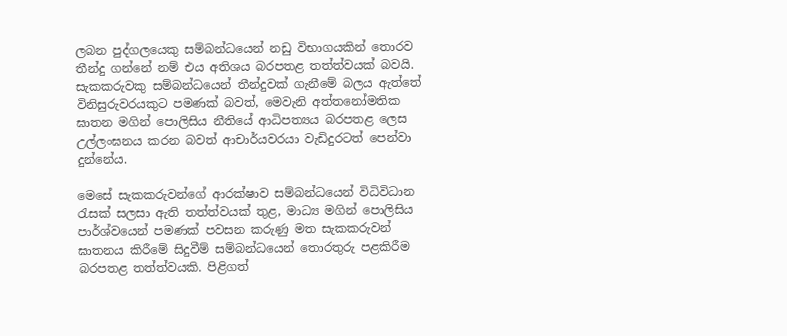ලබන පුද්ගලයෙකු සම්බන්ධයෙන් නඩු විභාගයකින් තොරව තීන්දු ගන්නේ නම් එය අතිශය බරපතළ තත්ත්වයක් බවයි. සැකකරුවකු සම්බන්ධයෙන් තීන්දුවක් ගැනීමේ බලය ඇත්තේ විනිසුරුවරයකුට පමණක් බවත්, මෙවැනි අත්තනෝමතික ඝාතන මගින් පොලිසිය නීතියේ ආධිපත්‍යය බරපතළ ලෙස උල්ලංඝනය කරන බවත් ආචාර්යවරයා වැඩිදුරටත් පෙන්වා දුන්නේය.

මෙසේ සැකකරුවන්ගේ ආරක්ෂාව සම්බන්ධයෙන් විධිවිධාන රැසක් සලසා ඇති තත්ත්වයක් තුළ, මාධ්‍ය මගින් පොලිසිය පාර්ශ්වයෙන් පමණක් පවසන කරුණු මත සැකකරුවන් ඝාතනය කිරීමේ සිදුවීම් සම්බන්ධයෙන් තොරතුරු පළකිරීම බරපතළ තත්ත්වයකි. පිළිගත්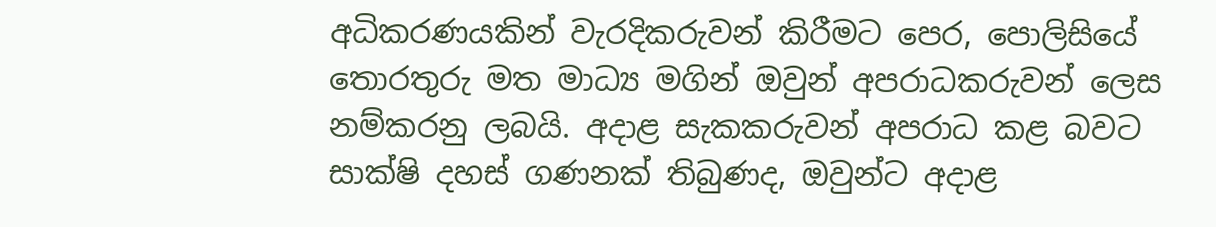අධිකරණයකින් වැරදිකරුවන් කිරීමට පෙර, පොලිසියේ තොරතුරු මත මාධ්‍ය මගින් ඔවුන් අපරාධකරුවන් ලෙස නම්කරනු ලබයි. අදාළ සැකකරුවන් අපරාධ කළ බවට සාක්ෂි දහස් ගණනක් තිබුණද, ඔවුන්ට අදාළ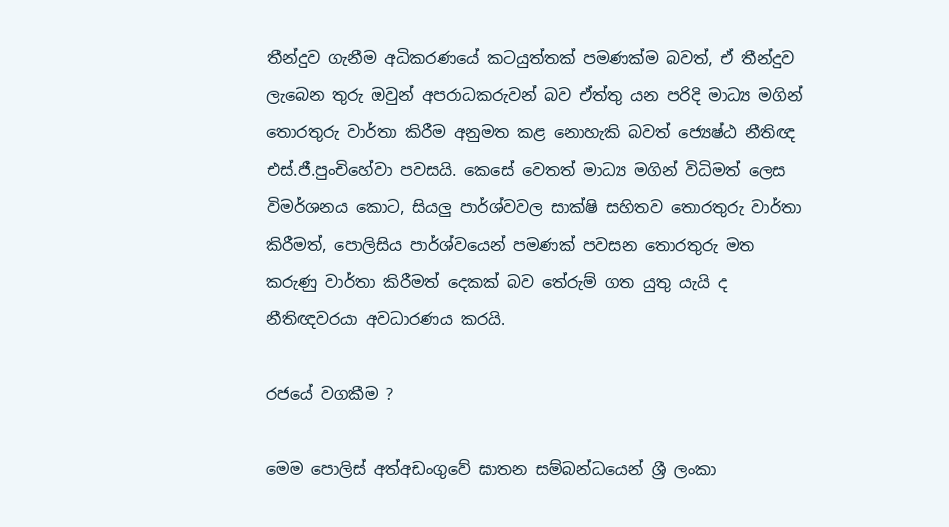තීන්දුව ගැනීම අධිකරණයේ කටයුත්තක් පමණක්ම බවත්, ඒ තීන්දුව ලැබෙන තුරු ඔවුන් අපරාධකරුවන් බව ඒත්තු යන පරිදි මාධ්‍ය මගින් තොරතුරු වාර්තා කිරීම අනුමත කළ නොහැකි බවත් ජ්‍යෙෂ්ඨ නීතිඥ එස්.ජී.පුංචිහේවා පවසයි. කෙසේ වෙතත් මාධ්‍ය මගින් විධිමත් ලෙස විමර්ශනය කොට, සියලු පාර්ශ්වවල සාක්ෂි සහිතව තොරතුරු වාර්තා කිරීමත්, පොලිසිය පාර්ශ්වයෙන් පමණක් පවසන තොරතුරු මත කරුණු වාර්තා කිරීමත් දෙකක් බව තේරුම් ගත යුතු යැයි ද නීතිඥවරයා අවධාරණය කරයි.

රජයේ වගකීම ?

මෙම පොලිස් අත්අඩංගුවේ ඝාතන සම්බන්ධයෙන් ශ්‍රී ලංකා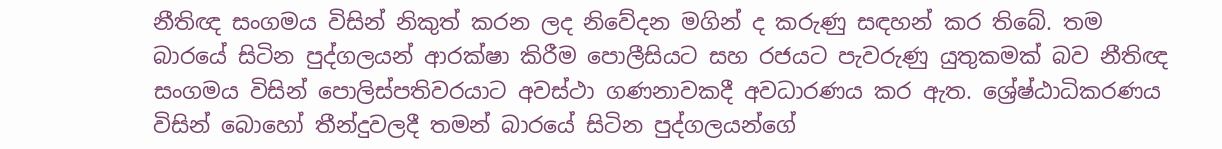නීතිඥ සංගමය විසින් නිකුත් කරන ලද නිවේදන මගින් ද කරුණු සඳහන් කර තිබේ. තම බාරයේ සිටින පුද්ගලයන් ආරක්ෂා කිරීම පොලීසියට සහ රජයට පැවරුණු යුතුකමක් බව නීතිඥ සංගමය විසින් පොලිස්පතිවරයාට අවස්ථා ගණනාවකදී අවධාරණය කර ඇත. ශ්‍රේෂ්ඨාධිකරණය විසින් බොහෝ තීන්දුවලදී තමන් බාරයේ සිටින පුද්ගලයන්ගේ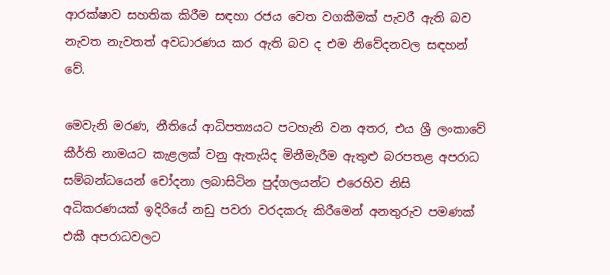ආරක්ෂාව සහතික කිරීම සඳහා රජය වෙත වගකීමක් පැවරී ඇති බව නැවත නැවතත් අවධාරණය කර ඇති බව ද එම නිවේදනවල සඳහන් වේ.

මෙවැනි මරණ, නීතියේ ආධිපත්‍යයට පටහැනි වන අතර, එය ශ්‍රී ලංකාවේ කීර්ති නාමයට කැළලක් වනු ඇතැයිද මිනීමැරීම ඇතුළු බරපතළ අපරාධ සම්බන්ධයෙන් චෝදනා ලබාසිටින පුද්ගලයන්ට එරෙහිව නිසි අධිකරණයක් ඉදිරියේ නඩු පවරා වරදකරු කිරීමෙන් අනතුරුව පමණක් එකී අපරාධවලට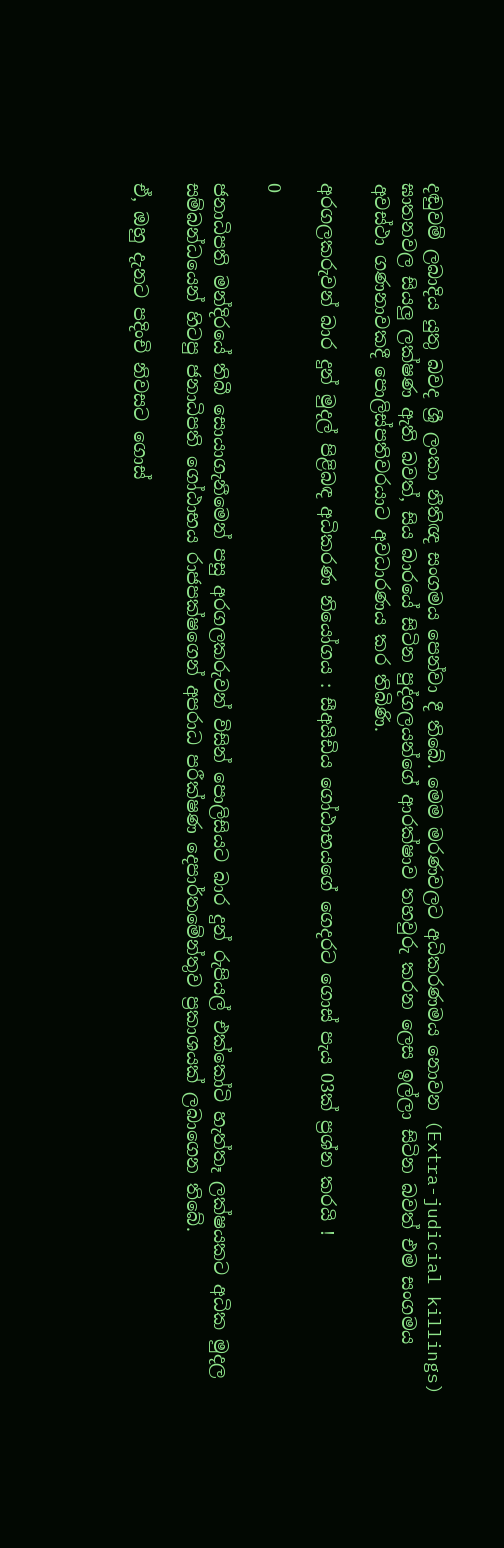දඬුවම් ලබාදිය යුතු බවද ශ්‍රී ලංකා නීතිඥ සංගමය පෙන්වා දී තිබේ. මෙම මරණවලට අධිකරණමය නොවන (Extra-judicial killings) ඝාතනවල සියලු ලක්ෂණ ඇති බවත්, සිය බාරයේ සිටින පුද්ගලයන්ගේ ආරක්ෂාව තහවුරු කරන ලෙස ඉල්ලා සිටින බවත් එම සංගමය අවස්ථා ගණනාවකදී පොලිස්පතිවරයාට අවධාරණය කර තිබිණි.

අරගලකරුවන් බාර දුන් මුදල් පිළිබඳ අධිකරණ නියෝගය : සීඅයිඩිය ගෝඨාභයගේ ගෙදරට ගොස් පැය 03ක් ප්‍රශ්න කරයි !

0

ජනාධිපති මන්දිරයේ තිබී සොයාගැනීමෙන් පසු අරගලකරුවන් විසින් පොලිසියට බාර දුන් රුපියල් එක්කෝටි හැත්තෑ ලක්ෂයකට අධික මුදල සම්බන්ධයෙන් හිටපු ජනාධිපති ගෝඨාභය රාජපක්ෂගෙන් අපරාධ පරීක්ෂණ දෙපාර්තමේන්තුව ප්‍රකාශයක් ලබාගෙන තිබේ.

ඒ, ඔහු දැනට පදිංචි නිවසට ගොස්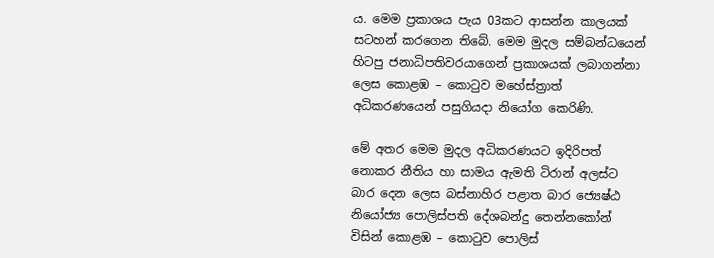ය. මෙම ප්‍රකාශය පැය 03කට ආසන්න කාලයක් සටහන් කරගෙන තිබේ. මෙම මුදල සම්බන්ධයෙන් හිටපු ජනාධිපතිවරයාගෙන් ප්‍රකාශයක් ලබාගන්නා ලෙස කොළඹ – කොටුව මහේස්ත්‍රාත් අධිකරණයෙන් පසුගියදා නියෝග කෙරිණි.

මේ අතර මෙම මුදල අධිකරණයට ඉදිරිපත් නොකර නීතිය හා සාමය ඇමති ටිරාන් අලස්ට බාර දෙන ලෙස බස්නාහිර පළාත බාර ජ්‍යෙෂ්ඨ නියෝජ්‍ය පොලිස්පති දේශබන්දු තෙන්නකෝන් විසින් කොළඹ – කොටුව පොලිස්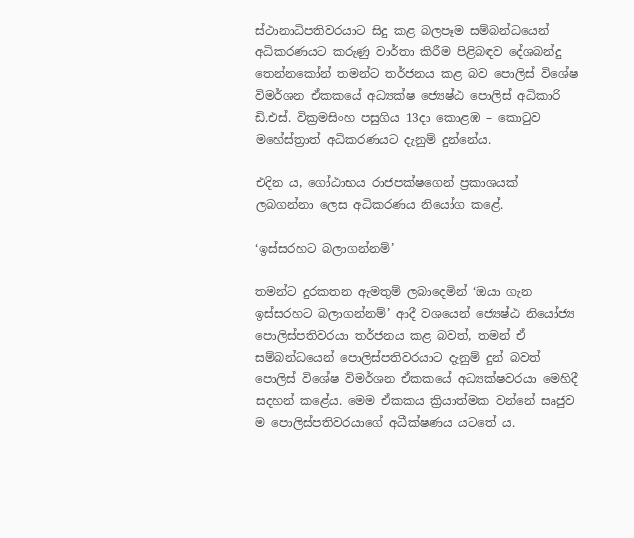ස්ථානාධිපතිවරයාට සිදු කළ බලපෑම සම්බන්ධයෙන් අධිකරණයට කරුණු වාර්තා කිරීම පිළිබඳව දේශබන්දු තෙන්නකෝන් තමන්ට තර්ජනය කළ බව පොලිස් විශේෂ විමර්ශන ඒකකයේ අධ්‍යක්ෂ ජ්‍යෙෂ්ඨ පොලිස් අධිකාරි ඩි.එස්. වික්‍රමසිංහ පසුගිය 13දා කොළඹ – කොටුව මහේස්ත්‍රාත් අධිකරණයට දැනුම් දුන්නේය.

එදින ය, ගෝඨාභය රාජපක්ෂගෙන් ප්‍රකාශයක් ලබගන්නා ලෙස අධිකරණය නියෝග කළේ.

‘ඉස්සරහට බලාගන්නම්’

තමන්ට දුරකතන ඇමතුම් ලබාදෙමින් ‘ඔයා ගැන ඉස්සරහට බලාගන්නම්’ ආදී වශයෙන් ජ්‍යෙෂ්ඨ නියෝජ්‍ය පොලිස්පතිවරයා තර්ජනය කළ බවත්, තමන් ඒ සම්බන්ධයෙන් පොලිස්පතිවරයාට දැනුම් දුන් බවත් පොලිස් විශේෂ විමර්ශන ඒකකයේ අධ්‍යක්ෂවරයා මෙහිදී සදහන් කළේය. මෙම ඒකකය ක්‍රියාත්මක වන්නේ සෘජුව ම පොලිස්පතිවරයාගේ අධීක්ෂණය යටතේ ය.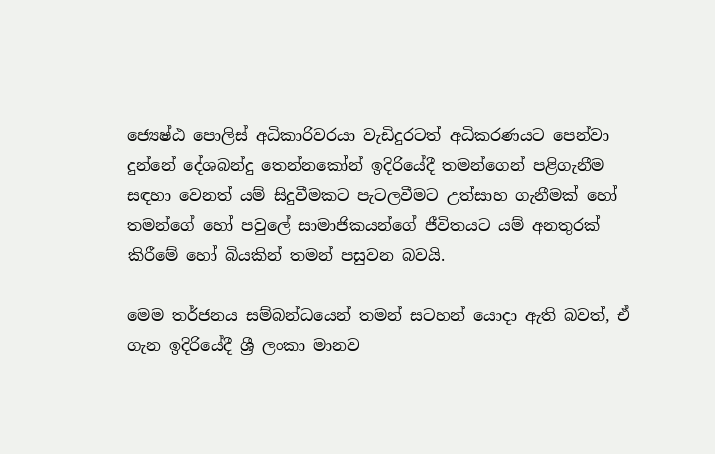ජ්‍යෙෂ්ඨ පොලිස් අධිකාරිවරයා වැඩිදුරටත් අධිකරණයට පෙන්වා දුන්නේ දේශබන්දු තෙන්නකෝන් ඉදිරියේදී තමන්ගෙන් පළිගැනීම සඳහා වෙනත් යම් සිදුවීමකට පැටලවීමට උත්සාහ ගැනීමක් හෝ තමන්ගේ හෝ පවුලේ සාමාජිකයන්ගේ ජීවිතයට යම් අනතුරක් කිරීමේ හෝ බියකින් තමන් පසුවන බවයි.

මෙම තර්ජනය සම්බන්ධයෙන් තමන් සටහන් යොදා ඇති බවත්, ඒ ගැන ඉදිරියේදී ශ්‍රී ලංකා මානව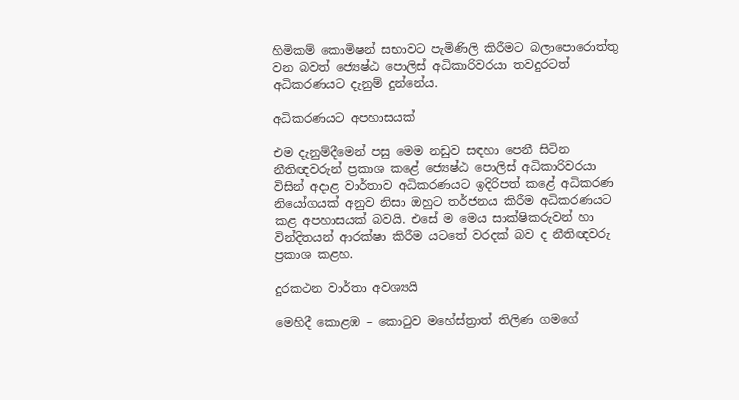හිමිකම් කොමිෂන් සභාවට පැමිණිලි කිරීමට බලාපොරොත්තු වන බවත් ජ්‍යෙෂ්ඨ පොලිස් අධිකාරිවරයා තවදුරටත් අධිකරණයට දැනුම් දුන්නේය.

අධිකරණයට අපහාසයක්

එම දැනුම්දීමෙන් පසු මෙම නඩුව සඳහා පෙනී සිටින නීතිඥවරුන් ප්‍රකාශ කළේ ජ්‍යෙෂ්ඨ පොලිස් අධිකාරිවරයා විසින් අදාළ වාර්තාව අධිකරණයට ඉදිරිපත් කළේ අධිකරණ නියෝගයක් අනුව නිසා ඔහුට තර්ජනය කිරීම අධිකරණයට කළ අපහාසයක් බවයි. එසේ ම මෙය සාක්ෂිකරුවන් හා වින්දිතයන් ආරක්ෂා කිරීම යටතේ වරදක් බව ද නීතිඥවරු ප්‍රකාශ කළහ.

දුරකථන වාර්තා අවශ්‍යයි

මෙහිදී කොළඹ – කොටුව මහේස්ත්‍රාත් තිලිණ ගමගේ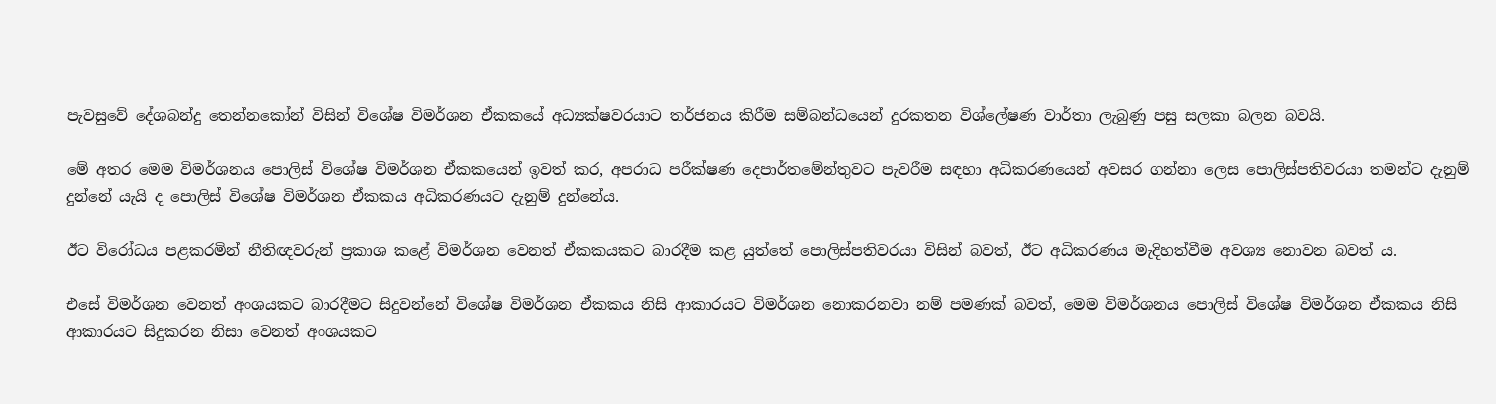පැවසුවේ දේශබන්දු තෙන්නකෝන් විසින් විශේෂ විමර්ශන ඒකකයේ අධ්‍යක්ෂවරයාට තර්ජනය කිරීම සම්බන්ධයෙන් දුරකතන විශ්ලේෂණ වාර්තා ලැබුණු පසු සලකා බලන බවයි.

මේ අතර මෙම විමර්ශනය පොලිස් විශේෂ විමර්ශන ඒකකයෙන් ඉවත් කර, අපරාධ පරීක්ෂණ දෙපාර්තමේන්තුවට පැවරීම සඳහා අධිකරණයෙන් අවසර ගන්නා ලෙස පොලිස්පතිවරයා තමන්ට දැනුම් දුන්නේ යැයි ද පොලිස් විශේෂ විමර්ශන ඒකකය අධිකරණයට දැනුම් දුන්නේය.

ඊට විරෝධය පළකරමින් නීතිඥවරුන් ප්‍රකාශ කළේ විමර්ශන වෙනත් ඒකකයකට බාරදීම කළ යුත්තේ පොලිස්පතිවරයා විසින් බවත්, ඊට අධිකරණය මැදිහත්වීම අවශ්‍ය නොවන බවත් ය.

එසේ විමර්ශන වෙනත් අංශයකට බාරදීමට සිදුවන්නේ විශේෂ විමර්ශන ඒකකය නිසි ආකාරයට විමර්ශන නොකරනවා නම් පමණක් බවත්, මෙම විමර්ශනය පොලිස් විශේෂ විමර්ශන ඒකකය නිසි ආකාරයට සිදුකරන නිසා වෙනත් අංශයකට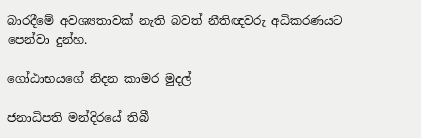බාරදීමේ අවශ්‍යතාවක් නැති බවත් නීතිඥවරු අධිකරණයට පෙන්වා දුන්හ.

ගෝඨාභයගේ නිදන කාමර මුදල්

ජනාධිපති මන්දිරයේ තිබී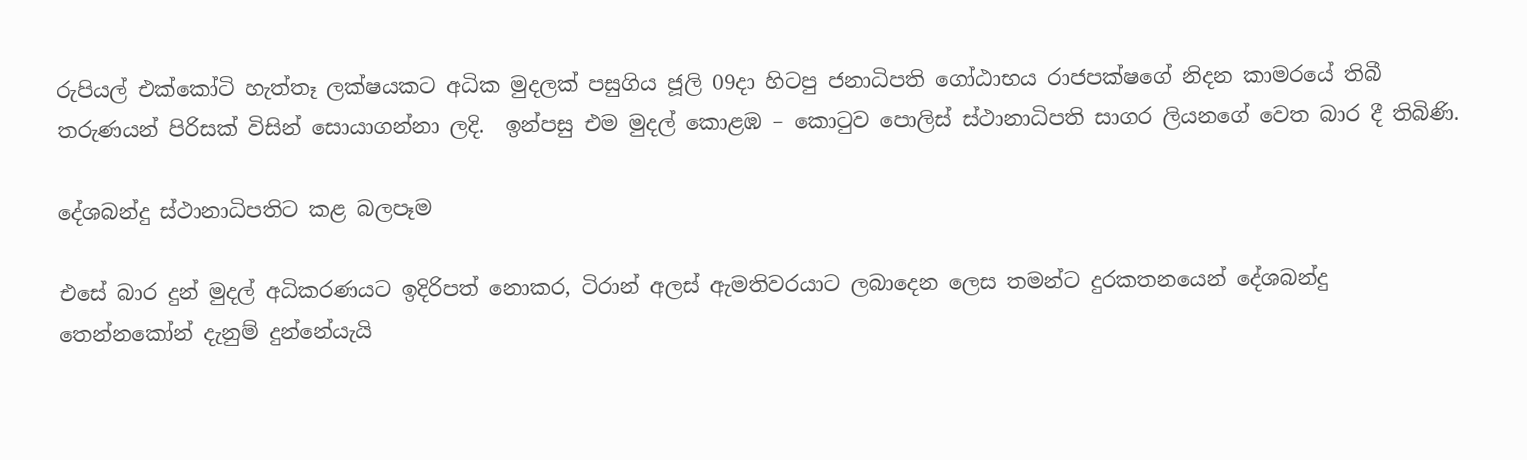රුපියල් එක්කෝටි හැත්තෑ ලක්ෂයකට අධික මුදලක් පසුගිය ජූලි 09දා හිටපු ජනාධිපති ගෝඨාභය රාජපක්ෂගේ නිදන කාමරයේ තිබී තරුණයන් පිරිසක් විසින් සොයාගන්නා ලදි.  ඉන්පසු එම මුදල් කොළඹ – කොටුව පොලිස් ස්ථානාධිපති සාගර ලියනගේ වෙත බාර දී තිබිණි.

දේශබන්දු ස්ථානාධිපතිට කළ බලපෑම

එසේ බාර දුන් මුදල් අධිකරණයට ඉදිරිපත් නොකර, ටිරාන් අලස් ඇමතිවරයාට ලබාදෙන ලෙස තමන්ට දුරකතනයෙන් දේශබන්දු තෙන්නකෝන් දැනුම් දුන්නේයැයි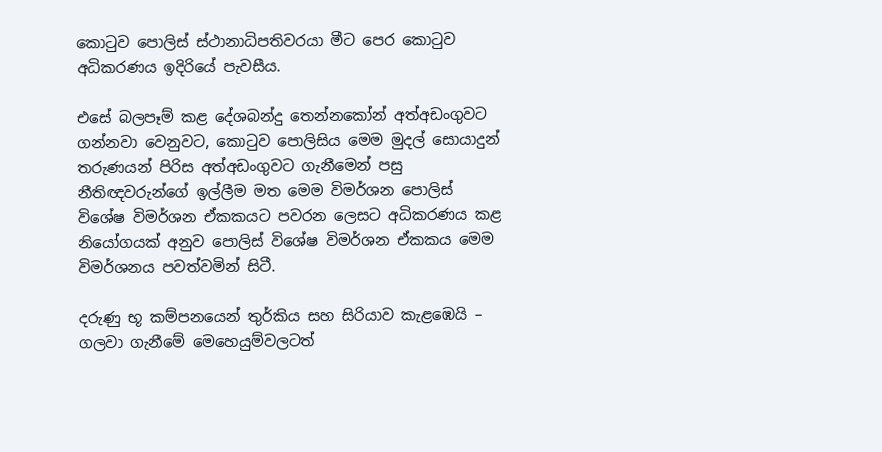කොටුව පොලිස් ස්ථානාධිපතිවරයා මීට පෙර කොටුව අධිකරණය ඉදිරියේ පැවසීය.

එසේ බලපෑම් කළ දේශබන්දු තෙන්නකෝන් අත්අඩංගුවට ගන්නවා වෙනුවට, කොටුව පොලිසිය මෙම මුදල් සොයාදුන් තරුණයන් පිරිස අත්අඩංගුවට ගැනීමෙන් පසු නීතිඥවරුන්ගේ ඉල්ලීම මත මෙම විමර්ශන පොලිස් විශේෂ විමර්ශන ඒකකයට පවරන ලෙසට අධිකරණය කළ නියෝගයක් අනුව පොලිස් විශේෂ විමර්ශන ඒකකය මෙම විමර්ශනය පවත්වමින් සිටී.

දරුණු භූ කම්පනයෙන් තුර්කිය සහ සිරියාව කැළඹෙයි – ගලවා ගැනීමේ මෙහෙයුම්වලටත්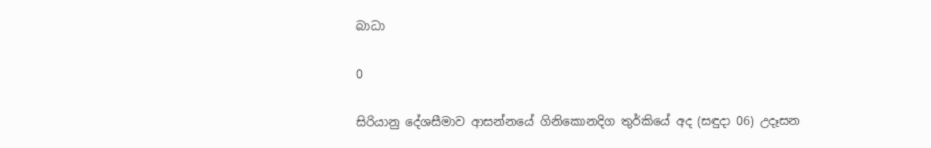බාධා

0

සිරියානු දේශසීමාව ආසන්නයේ ගිනිකොනදිග තුර්කියේ අද (සඳුදා 06) උදෑසන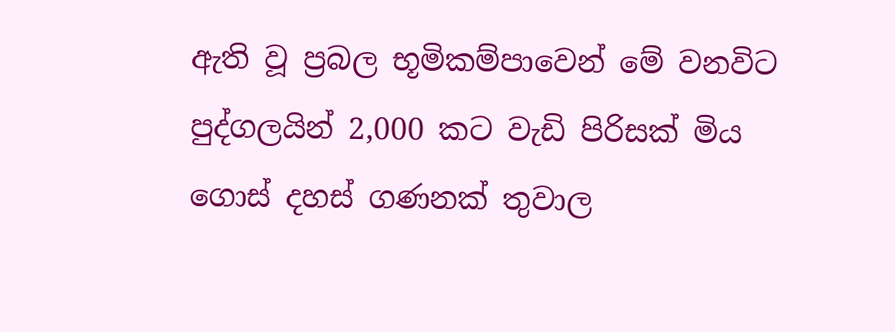ඇති වූ ප්‍රබල භූමිකම්පාවෙන් මේ වනවිට පුද්ගලයින් 2,000 කට වැඩි පිරිසක් මිය ගොස් දහස් ගණනක් තුවාල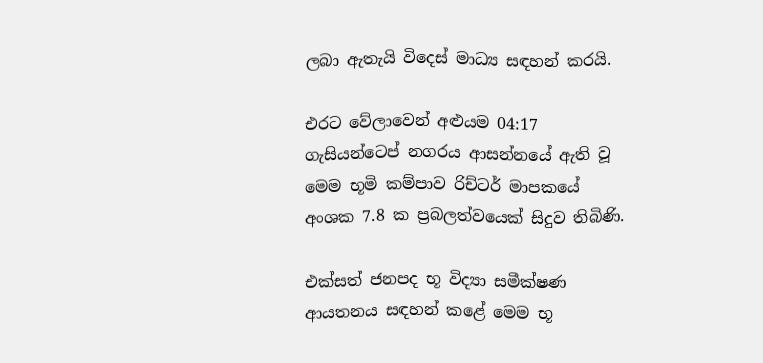ලබා ඇතැයි විදෙස් මාධ්‍ය සඳහන් කරයි.

එරට වේලාවෙන් අළුයම 04:17 ගැසියන්ටෙප් නගරය ආසන්නයේ ඇති වූ මෙම භූමි කම්පාව රිච්ටර් මාපකයේ අංශක 7.8 ක ප්‍රබලත්වයෙක් සිදුව තිබිණි.

එක්සත් ජනපද භූ විද්‍යා සමීක්ෂණ ආයතනය සඳහන් කළේ මෙම භූ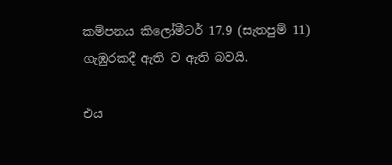කම්පනය කිලෝමීටර් 17.9 (සැතපුම් 11) ගැඹුරකදී ඇති ව ඇති බවයි.

එය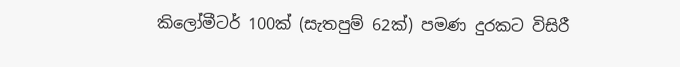කිලෝමීටර් 100ක් (සැතපුම් 62ක්) පමණ දුරකට විසිරී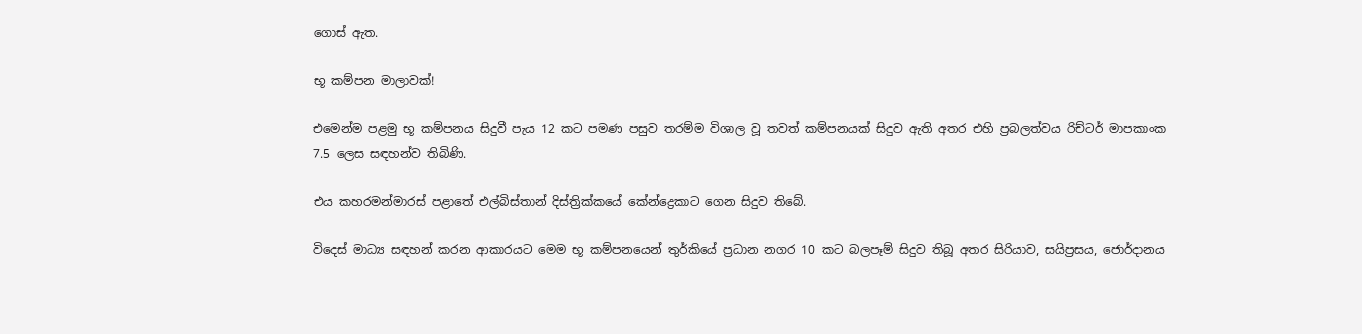ගොස් ඇත.

භූ කම්පන මාලාවක්!

එමෙන්ම පළමු භූ කම්පනය සිදුවී පැය 12 කට පමණ පසුව තරම්ම විශාල වූ තවත් කම්පනයක් සිදුව ඇති අතර එහි ප්‍රබලත්වය රිච්ටර් මාපකාංක 7.5 ලෙස සඳහන්ව තිබිණි.

එය කහරමන්මාරස් පළාතේ එල්බිස්තාන් දිස්ත්‍රික්කයේ කේන්ද්‍රෙකාට ගෙන සිදුව තිබේ.

විදෙස් මාධ්‍ය සඳහන් කරන ආකාරයට මෙම භූ කම්පනයෙන් තුර්කියේ ප්‍රධාන නගර 10 කට බලපෑම් සිදුව තිබූ අතර සිරියාව, සයිප්‍රසය, ජොර්දානය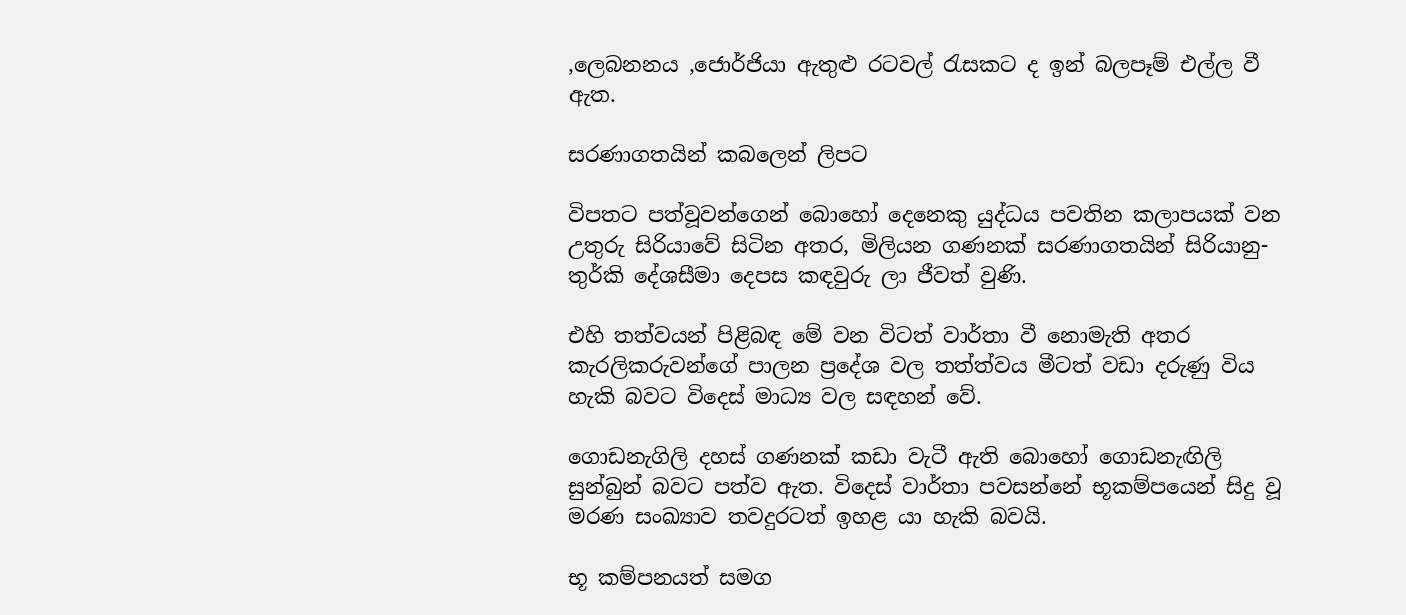,ලෙබනනය ,ජොර්ජියා ඇතුළු රටවල් රැසකට ද ඉන් බලපෑම් එල්ල වී ඇත.

සරණාගතයින් කබලෙන් ලිපට

විපතට පත්වූවන්ගෙන් බොහෝ දෙනෙකු යුද්ධය පවතින කලාපයක් වන උතුරු සිරියාවේ සිටින අතර, මිලියන ගණනක් සරණාගතයින් සිරියානු-තුර්කි දේශසීමා දෙපස කඳවුරු ලා ජීවත් වුණි.

එහි තත්වයන් පිළිබඳ මේ වන විටත් වාර්තා වී නොමැති අතර කැරලිකරුවන්ගේ පාලන ප්‍රදේශ වල තත්ත්වය මීටත් වඩා දරුණු විය හැකි බවට විදෙස් මාධ්‍ය වල සඳහන් වේ.

ගොඩනැගිලි දහස් ගණනක් කඩා වැටී ඇති බොහෝ ගොඩනැඟිලි සුන්බුන් බවට පත්ව ඇත. විදෙස් වාර්තා පවසන්නේ භූකම්පයෙන් සිදු වූ මරණ සංඛ්‍යාව තවදුරටත් ඉහළ යා හැකි බවයි.

භූ කම්පනයත් සමග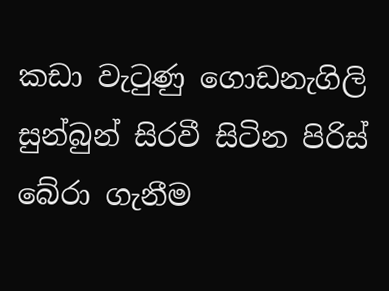කඩා වැටුණු ගොඩනැගිලි සුන්බුන් සිරවී සිටින පිරිස් බේරා ගැනීම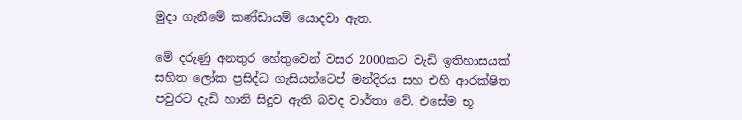මුදා ගැනීමේ කණ්ඩායම් යොදවා ඇත.

මේ දරුණු අනතුර හේතුවෙන් වසර 2000කට වැඩි ඉතිහාසයක් සහිත ලෝක ප්‍රසිද්ධ ගැසියන්ටෙප් මන්දිරය සහ එහි ආරක්ෂිත පවුරට දැඩි හානි සිදුව ඇති බවද වාර්තා වේ. එසේම භූ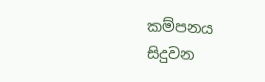කම්පනය සිදුවන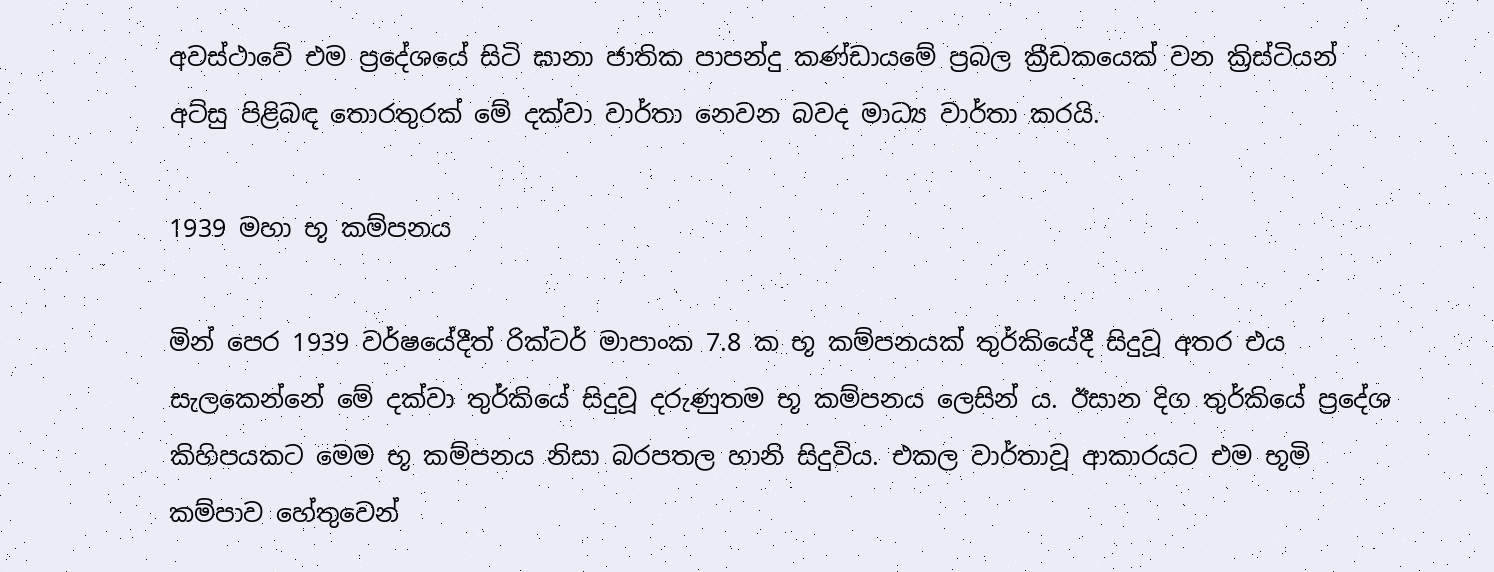අවස්ථාවේ එම ප්‍රදේශයේ සිටි ඝානා ජාතික පාපන්දු කණ්ඩායමේ ප්‍රබල ක්‍රීඩකයෙක් වන ක්‍රිස්ටියන් අට්සු පිළිබඳ තොරතුරක් මේ දක්වා වාර්තා නෙවන බවද මාධ්‍ය වාර්තා කරයි.

1939 මහා භූ කම්පනය

මින් පෙර 1939 වර්ෂයේදීත් රික්ටර් මාපාංක 7.8 ක භූ කම්පනයක් තුර්කියේදී සිදුවූ අතර එය සැලකෙන්නේ මේ දක්වා තුර්කියේ සිදුවූ දරුණුතම භූ කම්පනය ලෙසින් ය. ඊසාන දිග තුර්කියේ ප්‍රදේශ කිහිපයකට මෙම භූ කම්පනය නිසා බරපතල හානි සිදුවිය. එකල වාර්තාවූ ආකාරයට එම භූමි කම්පාව හේතුවෙන්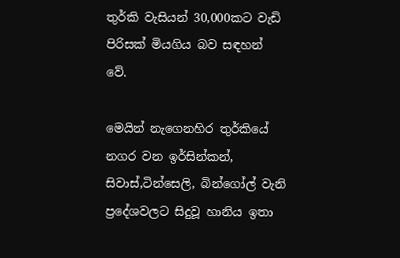තුර්කි වැසියන් 30,000කට වැඩි පිරිසක් මියගිය බව සඳහන් වේ.

මෙයින් නැගෙනහිර තුර්කියේ නගර වන ඉර්සින්කන්, සිවාස්,ටින්සෙලි, බින්ගෝල් වැනි ප්‍රදේශවලට සිදුවූ හානිය ඉතා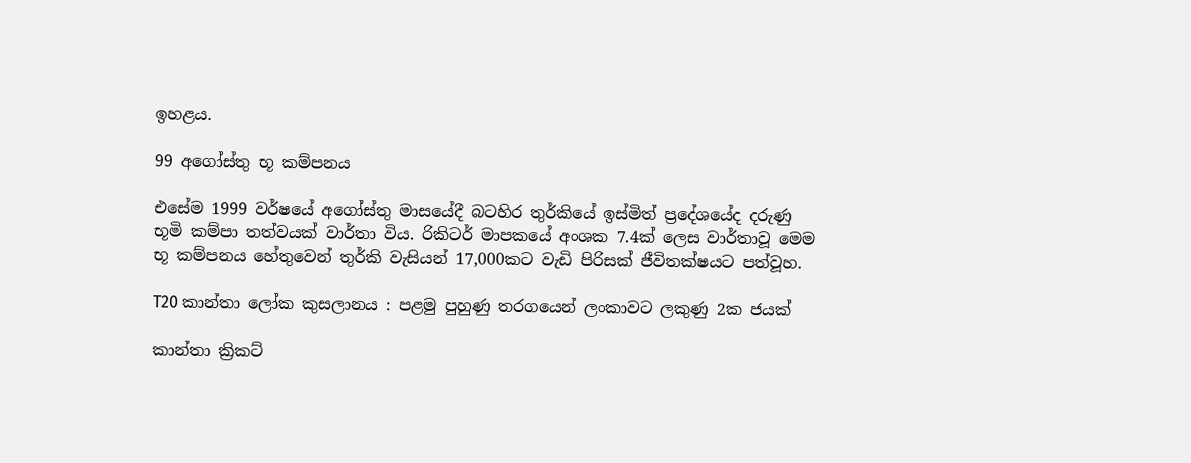ඉහළය.

99 අගෝස්තු භූ කම්පනය

එසේම 1999 වර්ෂයේ අගෝස්තු මාසයේදී බටහිර තුර්කියේ ඉස්මිත් ප්‍රදේශයේද දරුණු භූමි කම්පා තත්වයක් වාර්තා විය. රිකිටර් මාපකයේ අංශක 7.4ක් ලෙස වාර්තාවූ මෙම භූ කම්පනය හේතුවෙන් තුර්කි වැසියන් 17,000කට වැඩි පිරිසක් ජීවිතක්ෂයට පත්වූහ.

T20 කාන්තා ලෝක කුසලානය : පළමු පුහුණු තරගයෙන් ලංකාවට ලකුණු 2ක ජයක්

කාන්තා ක්‍රිකට්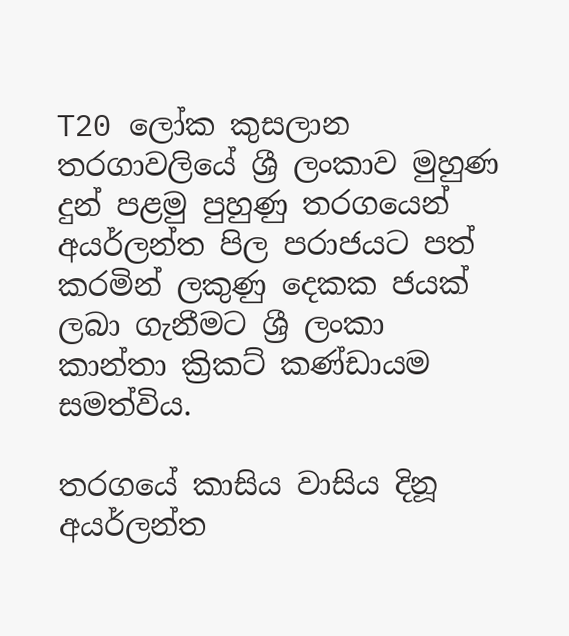T20 ලෝක කුසලාන තරගාවලියේ ශ්‍රී ලංකාව මුහුණ දුන් පළමු පුහුණු තරගයෙන් අයර්ලන්ත පිල පරාජයට පත් කරමින් ලකුණු දෙකක ජයක් ලබා ගැනීමට ශ්‍රී ලංකා කාන්තා ක්‍රිකට් කණ්ඩායම සමත්විය.

තරගයේ කාසිය වාසිය දිනූ අයර්ලන්ත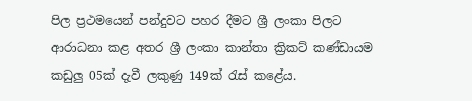පිල ප්‍රථමයෙන් පන්දුවට පහර දීමට ශ්‍රී ලංකා පිලට ආරාධනා කළ අතර ශ්‍රී ලංකා කාන්තා ක්‍රිකට් කණ්ඩායම කඩුලු 05ක් දැවී ලකුණු 149ක් රැස් කළේය.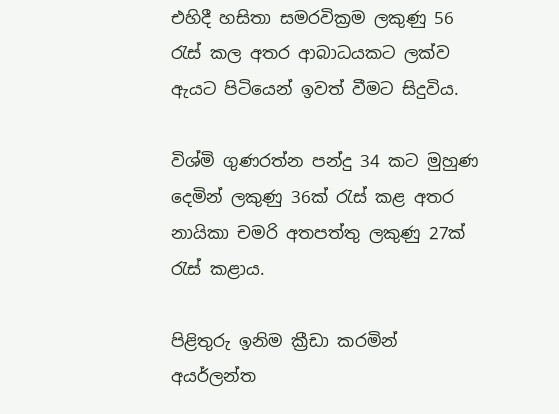එහිදී හසිතා සමරවික්‍රම ලකුණු 56 රැස් කල අතර ආබාධයකට ලක්ව ඇයට පිටියෙන් ඉවත් වීමට සිදුවිය.

විශ්මි ගුණරත්න පන්දු 34 කට මුහුණ දෙමින් ලකුණු 36ක් රැස් කළ අතර නායිකා චමරි අතපත්තු ලකුණු 27ක් රැස් කළාය.

පිළිතුරු ඉනිම ක්‍රීඩා කරමින් අයර්ලන්ත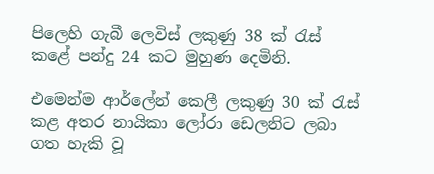පිලෙහි ගැබී ලෙවිස් ලකුණු 38 ක් රැස් කළේ පන්දු 24 කට මුහුණ දෙමිනි.

එමෙන්ම ආර්ලේන් කෙලී ලකුණු 30 ක් රැස් කළ අතර නායිකා ලෝරා ඩෙලනිට ලබා ගත හැකි වූ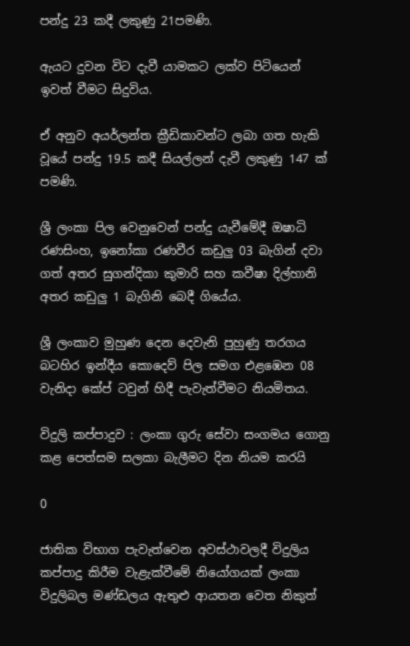පන්දු 23 කදී ලකුණු 21පමණි.

ඇයට දුවන විට දැවී යාමකට ලක්ව පිටියෙන් ඉවත් වීමට සිදුවිය.

ඒ අනුව අයර්ලන්ත ක්‍රීඩිකාවන්ට ලබා ගත හැකි වූයේ පන්දු 19.5 කදී සියල්ලන් දැවී ලකුණු 147 ක් පමණි.

ශ්‍රී ලංකා පිල වෙනුවෙන් පන්දු යැවීමේදී ඔෂාධි රණසිංහ, ඉනෝකා රණවීර කඩුලු 03 බැගින් දවා ගත් අතර සුගන්දිකා කුමාරි සහ කවීෂා දිල්හානි අතර කඩුලු 1 බැගිනි බෙදී ගියේය.

ශ්‍රී ලංකාව මුහුණ දෙන දෙවැනි පුහුණු තරගය බටහිර ඉන්දීය කොදෙව් පිල සමග එළඹෙන 08 වැනිදා කේප් ටවුන් හිදී පැවැත්වීමට නියමිතය.

විදුලි කප්පාදුව : ලංකා ගුරු සේවා සංගමය ගොනු කළ පෙත්සම සලකා බැලීමට දින නියම කරයි

0

ජාතික විභාග පැවැත්වෙන අවස්ථාවලදී විදුලිය කප්පාදු කිරීම වැළැක්වීමේ නියෝගයක් ලංකා විදුලිබල මණ්ඩලය ඇතුළු ආයතන වෙත නිකුත්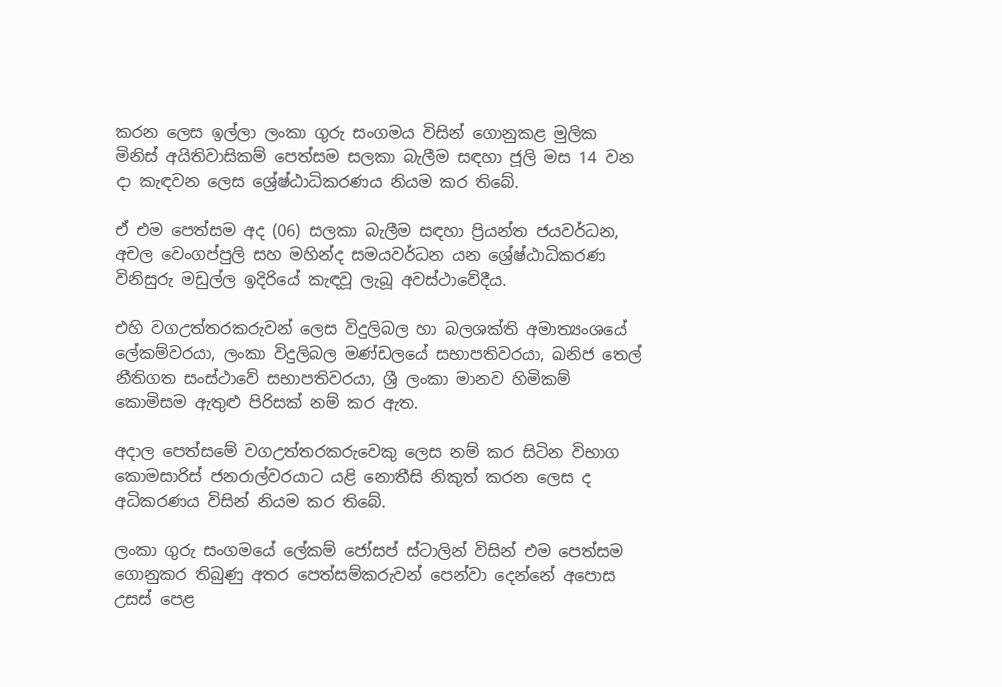කරන ලෙස ඉල්ලා ලංකා ගුරු සංගමය විසින් ගොනුකළ මුලික මිනිස් අයිතිවාසිකම් පෙත්සම සලකා බැලීම සඳහා ජූලි මස 14 වන දා කැඳවන ලෙස ශ්‍රේෂ්ඨාධිකරණය නියම කර තිබේ.

ඒ එම පෙත්සම අද (06) සලකා බැලීම සඳහා ප්‍රියන්ත ජයවර්ධන, අචල වෙංගප්පුලි සහ මහින්ද සමයවර්ධන යන ශ්‍රේෂ්ඨාධිකරණ විනිසුරු මඩුල්ල ඉදිරියේ කැඳවූ ලැබූ අවස්ථාවේදීය.

එහි වගඋත්තරකරුවන් ලෙස විදුලිබල හා බලශක්ති අමාත්‍යංශයේ ලේකම්වරයා, ලංකා විදුලිබල මණ්ඩලයේ සභාපතිවරයා, ඛනිජ තෙල් නීතිගත සංස්ථාවේ සභාපතිවරයා, ශ්‍රී ලංකා මානව හිමිකම් කොමිසම ඇතුළු පිරිසක් නම් කර ඇත.

අදාල පෙත්සමේ වගඋත්තරකරුවෙකු ලෙස නම් කර සිටින විභාග කොමසාරිස් ජනරාල්වරයාට යළි නොතීසි නිකුත් කරන ලෙස ද අධිකරණය විසින් නියම කර තිබේ.

ලංකා ගුරු සංගමයේ ලේකම් ජෝසප් ස්ටාලින් විසින් එම පෙත්සම ගොනුකර තිබුණු අතර පෙත්සම්කරුවන් පෙන්වා දෙන්නේ අපොස උසස් පෙළ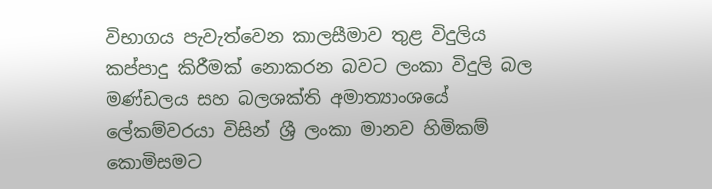විභාගය පැවැත්වෙන කාලසීමාව තුළ විදුලිය කප්පාදු කිරීමක් නොකරන බවට ලංකා විදුලි බල මණ්ඩලය සහ බලශක්ති අමාත්‍යාංශයේ ලේකම්වරයා විසින් ශ්‍රී ලංකා මානව හිමිකම් කොමිසමට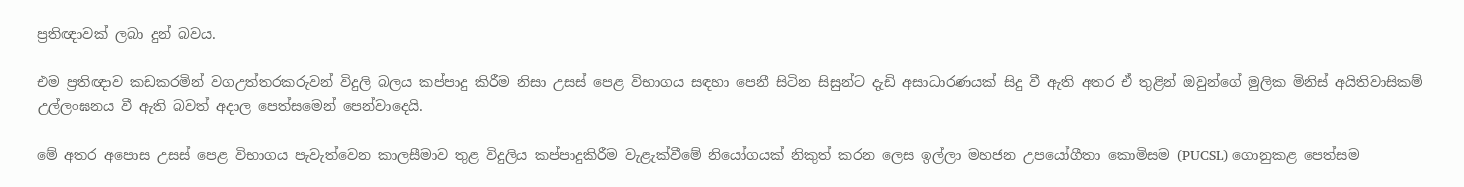ප්‍රතිඥාවක් ලබා දුන් බවය.

එම ප්‍රතිඥාව කඩකරමින් වගඋත්තරකරුවන් විදුලි බලය කප්පාදු කිරීම නිසා උසස් පෙළ විභාගය සඳහා පෙනී සිටින සිසුන්ට දැඩි අසාධාරණයක් සිදු වී ඇති අතර ඒ තුළින් ඔවුන්ගේ මුලික මිනිස් අයිතිවාසිකම් උල්ලංඝනය වී ඇති බවත් අදාල පෙත්සමෙන් පෙන්වාදෙයි.

මේ අතර අපොස උසස් පෙළ විභාගය පැවැත්වෙන කාලසීමාව තුළ විදුලිය කප්පාදුකිරීම වැළැක්වීමේ නියෝගයක් නිකුත් කරන ලෙස ඉල්ලා මහජන උපයෝගීතා කොමිසම (PUCSL) ගොනුකළ පෙත්සම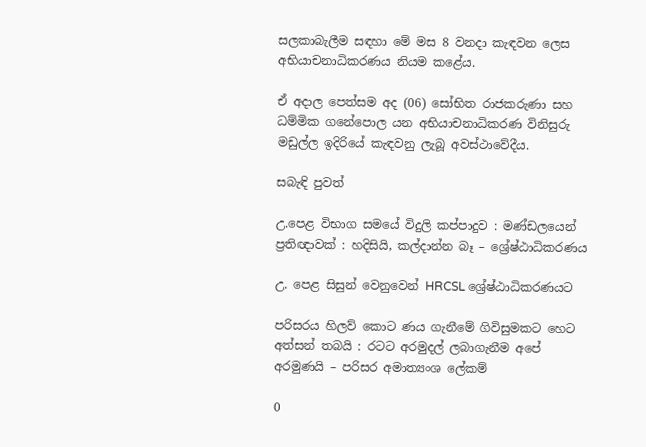සලකාබැලීම සඳහා මේ මස 8 වනදා කැඳවන ලෙස අභියාචනාධිකරණය නියම කළේය.

ඒ අදාල පෙත්සම අද (06) සෝභිත රාජකරුණා සහ ධම්මික ගනේපොල යන අභියාචනාධිකරණ විනිසුරු මඩුල්ල ඉදිරියේ කැඳවනු ලැබූ අවස්ථාවේදීය.

සබැඳි පුවත්

උ.පෙළ විභාග සමයේ විදුලි කප්පාදුව : මණ්ඩලයෙන් ප්‍රතිඥාවක් : හදිසියි, කල්දාන්න බෑ – ශ්‍රේෂ්ඨාධිකරණය

උ. පෙළ සිසුන් වෙනුවෙන් HRCSL ශ්‍රේෂ්ඨාධිකරණයට

පරිසරය හිලව් කොට ණය ගැනීමේ ගිවිසුමකට හෙට අත්සන් තබයි : රටට අරමුදල් ලබාගැනීම අපේ අරමුණයි – පරිසර අමාත්‍යංශ ලේකම්

0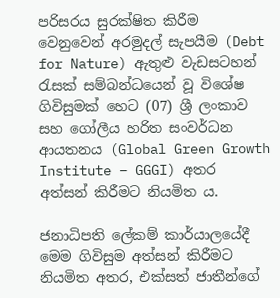පරිසරය සුරක්ෂිත කිරීම වෙනුවෙන් අරමුදල් සැපයීම (Debt for Nature) ඇතුළු වැඩසටහන් රැසක් සම්බන්ධයෙන් වූ විශේෂ ගිවිසුමක් හෙට (07) ශ්‍රී ලංකාව සහ ගෝලීය හරිත සංවර්ධන ආයතනය (Global Green Growth Institute – GGGI) අතර අත්සන් කිරීමට නියමිත ය.

ජනාධිපති ලේකම් කාර්යාලයේදී මෙම ගිවිසුම අත්සන් කිරීමට නියමිත අතර, එක්සත් ජාතීන්ගේ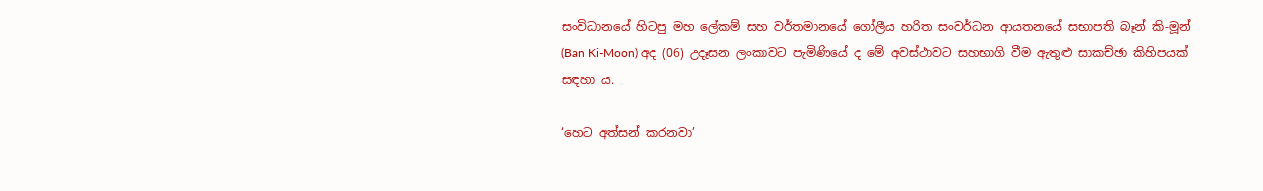සංවිධානයේ හිටපු මහ ලේකම් සහ වර්තමානයේ ගෝලීය හරිත සංවර්ධන ආයතනයේ සභාපති බෑන් කි-මූන් (Ban Ki-Moon) අද (06) උදෑසන ලංකාවට පැමිණියේ ද මේ අවස්ථාවට සහභාගි වීම ඇතුළු සාකච්ඡා කිහිපයක් සඳහා ය.

‘හෙට අත්සන් කරනවා’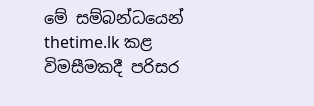මේ සම්බන්ධයෙන් thetime.lk කළ විමසීමකදී පරිසර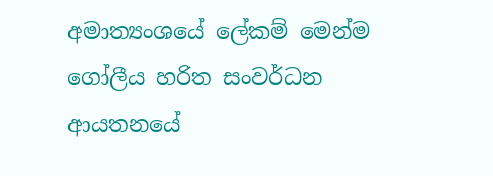අමාත්‍යංශයේ ලේකම් මෙන්ම ගෝලීය හරිත සංවර්ධන ආයතනයේ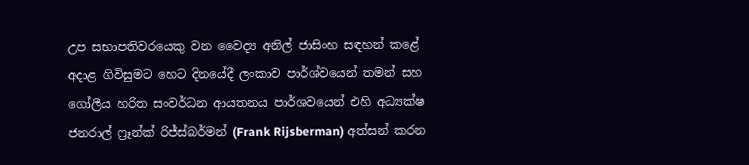උප සභාපතිවරයෙකු වන වෛද්‍ය අනිල් ජාසිංහ සඳහන් කළේ අදාළ ගිවිසුමට හෙට දිනයේදී ලංකාව පාර්ශ්වයෙන් තමන් සහ ගෝලීය හරිත සංවර්ධන ආයතනය පාර්ශවයෙන් එහි අධ්‍යක්ෂ ජනරාල් ෆ්‍රෑන්ක් රිජ්ස්බර්මන් (Frank Rijsberman) අත්සන් කරන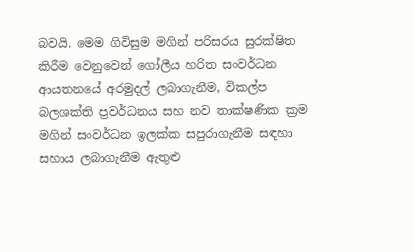බවයි. මෙම ගිවිසුම මගින් පරිසරය සුරක්ෂිත කිරීම වෙනුවෙන් ගෝලීය හරිත සංවර්ධන ආයතනයේ අරමුදල් ලබාගැනීම, විකල්ප බලශක්ති ප්‍රවර්ධනය සහ නව තාක්ෂණික ක්‍රම මගින් සංවර්ධන ඉලක්ක සපුරාගැනීම සඳහා සහාය ලබාගැනීම ඇතුළු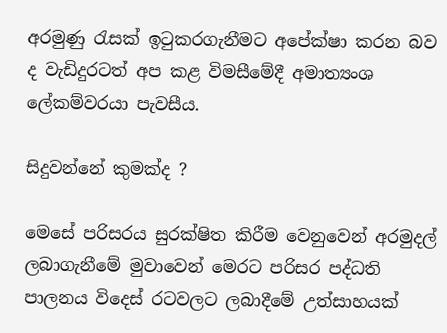අරමුණු රැසක් ඉටුකරගැනීමට අපේක්ෂා කරන බව ද වැඩිදුරටත් අප කළ විමසීමේදී අමාත්‍යංශ ලේකම්වරයා පැවසීය.

සිදුවන්නේ කුමක්ද ?

මෙසේ පරිසරය සුරක්ෂිත කිරීම වෙනුවෙන් අරමුදල් ලබාගැනීමේ මුවාවෙන් මෙරට පරිසර පද්ධති පාලනය විදෙස් රටවලට ලබාදීමේ උත්සාහයක්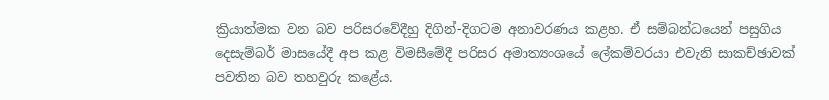ක්‍රියාත්මක වන බව පරිසරවේදීහු දිගින්-දිගටම අනාවරණය කළහ. ඒ සම්බන්ධයෙන් පසුගිය දෙසැම්බර් මාසයේදී අප කළ විමසීමේදී පරිසර අමාත්‍යංශයේ ලේකම්වරයා එවැනි සාකච්ඡාවක් පවතින බව තහවුරු කළේය.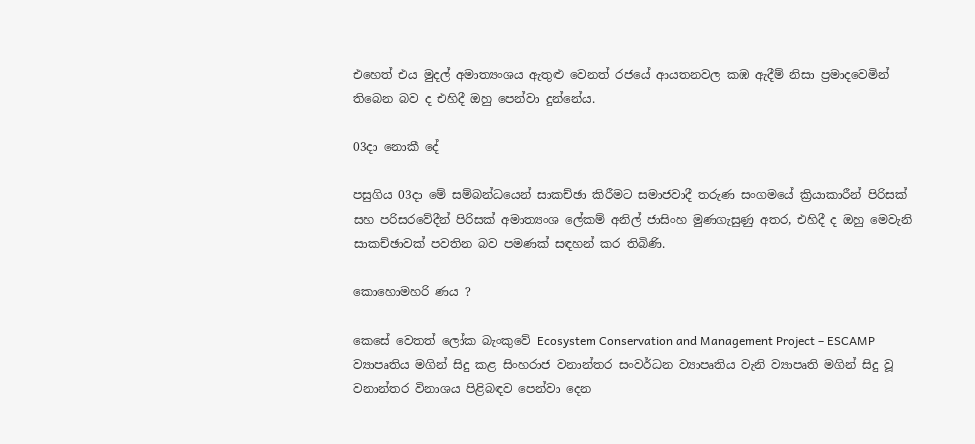එහෙත් එය මුදල් අමාත්‍යංශය ඇතුළු වෙනත් රජයේ ආයතනවල කඹ ඇදීම් නිසා ප්‍රමාදවෙමින් තිබෙන බව ද එහිදී ඔහු පෙන්වා දුන්නේය.

03දා නොකී දේ

පසුගිය 03දා මේ සම්බන්ධයෙන් සාකච්ඡා කිරීමට සමාජවාදී තරුණ සංගමයේ ක්‍රියාකාරීන් පිරිසක් සහ පරිසරවේදීන් පිරිසක් අමාත්‍යංශ ලේකම් අනිල් ජාසිංහ මුණගැසුණු අතර, එහිදී ද ඔහු මෙවැනි සාකච්ඡාවක් පවතින බව පමණක් සඳහන් කර තිබිණි.

කොහොමහරි ණය ?

කෙසේ වෙතත් ලෝක බැංකුවේ Ecosystem Conservation and Management Project – ESCAMP ව්‍යාපෘතිය මගින් සිදු කළ සිංහරාජ වනාන්තර සංවර්ධන ව්‍යාපෘතිය වැනි ව්‍යාපෘති මගින් සිදු වූ වනාන්තර විනාශය පිළිබඳව පෙන්වා දෙන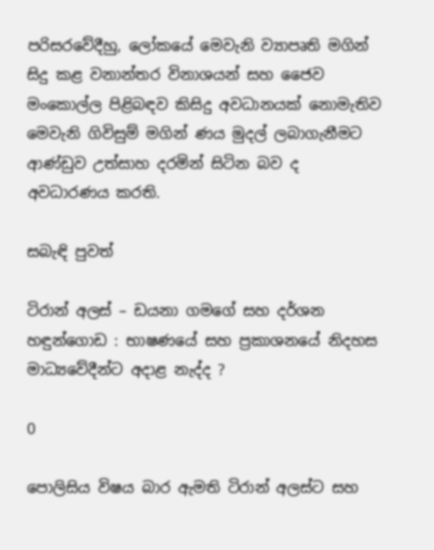පරිසරවේදීහු, ලෝකයේ මෙවැනි ව්‍යාපෘති මගින් සිදු කළ වනාන්තර විනාශයන් සහ ජෛව මංකොල්ල පිළිබඳව කිසිදු අවධානයක් නොමැතිව මෙවැනි ගිවිසුම් මගින් ණය මුදල් ලබාගැනීමට ආණ්ඩුව උත්සාහ දරමින් සිටින බව ද අවධාරණය කරති.

සබැඳි පුවත්

ටිරාන් අලස් – ඩයනා ගමගේ සහ දර්ශන හඳුන්ගොඩ : භාෂණයේ සහ ප්‍රකාශනයේ නිදහස මාධ්‍යවේදීන්ට අදාළ නැද්ද ?

0

පොලිසිය විෂය බාර ඇමති ටිරාන් අලස්ට සහ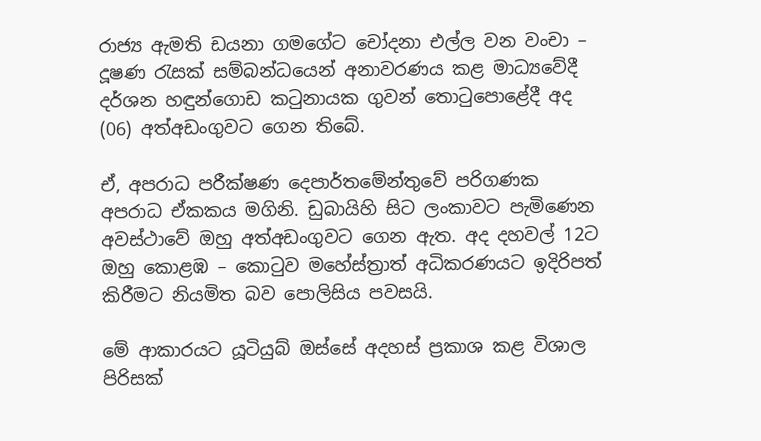රාජ්‍ය ඇමති ඩයනා ගමගේට චෝදනා එල්ල වන වංචා – දූෂණ රැසක් සම්බන්ධයෙන් අනාවරණය කළ මාධ්‍යවේදී දර්ශන හඳුන්ගොඩ කටුනායක ගුවන් තොටුපොළේදී අද (06) අත්අඩංගුවට ගෙන තිබේ.

ඒ, අපරාධ පරීක්ෂණ දෙපාර්තමේන්තුවේ පරිගණක අපරාධ ඒකකය මගිනි. ඩුබායිහි සිට ලංකාවට පැමිණෙන අවස්ථාවේ ඔහු අත්අඩංගුවට ගෙන ඇත. අද දහවල් 12ට ඔහු කොළඹ – කොටුව මහේස්ත්‍රාත් අධිකරණයට ඉදිරිපත් කිරීමට නියමිත බව පොලිසිය පවසයි.

මේ ආකාරයට යූටියුබ් ඔස්සේ අදහස් ප්‍රකාශ කළ විශාල පිරිසක්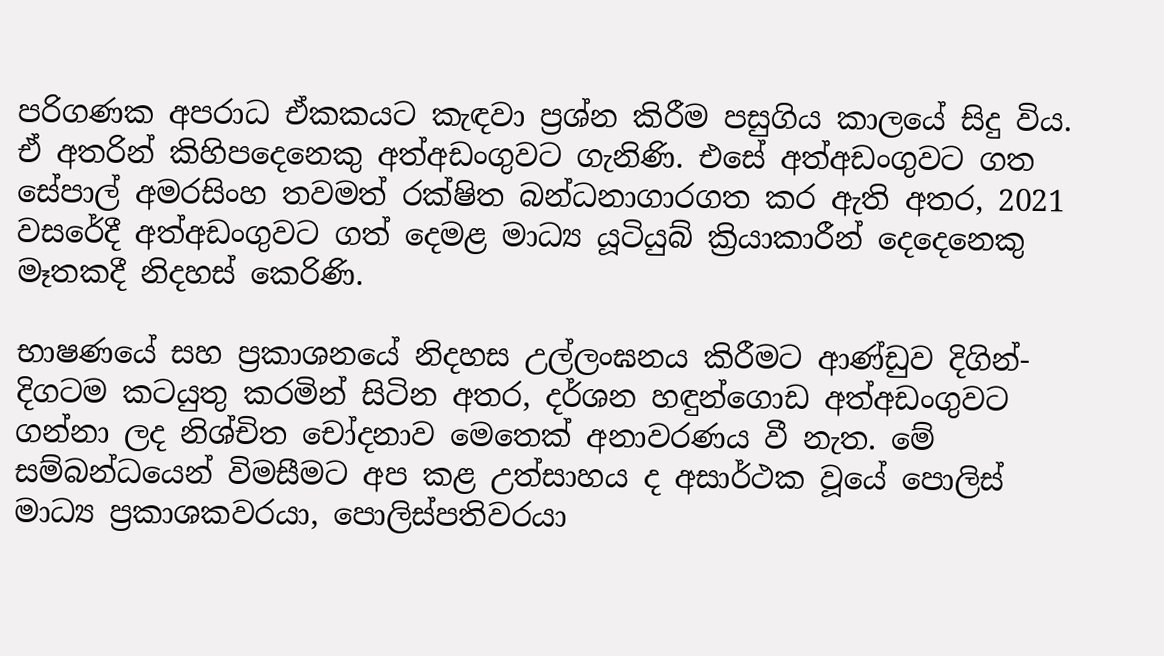පරිගණක අපරාධ ඒකකයට කැඳවා ප්‍රශ්න කිරීම පසුගිය කාලයේ සිදු විය. ඒ අතරින් කිහිපදෙනෙකු අත්අඩංගුවට ගැනිණි. එසේ අත්අඩංගුවට ගත සේපාල් අමරසිංහ තවමත් රක්ෂිත බන්ධනාගාරගත කර ඇති අතර, 2021 වසරේදී අත්අඩංගුවට ගත් දෙමළ මාධ්‍ය යූටියුබ් ක්‍රියාකාරීන් දෙදෙනෙකු මෑතකදී නිදහස් කෙරිණි.

භාෂණයේ සහ ප්‍රකාශනයේ නිදහස උල්ලංඝනය කිරීමට ආණ්ඩුව දිගින්-දිගටම කටයුතු කරමින් සිටින අතර, දර්ශන හඳුන්ගොඩ අත්අඩංගුවට ගන්නා ලද නිශ්චිත චෝදනාව මෙතෙක් අනාවරණය වී නැත. මේ සම්බන්ධයෙන් විමසීමට අප කළ උත්සාහය ද අසාර්ථක වූයේ පොලිස් මාධ්‍ය ප්‍රකාශකවරයා, පොලිස්පතිවරයා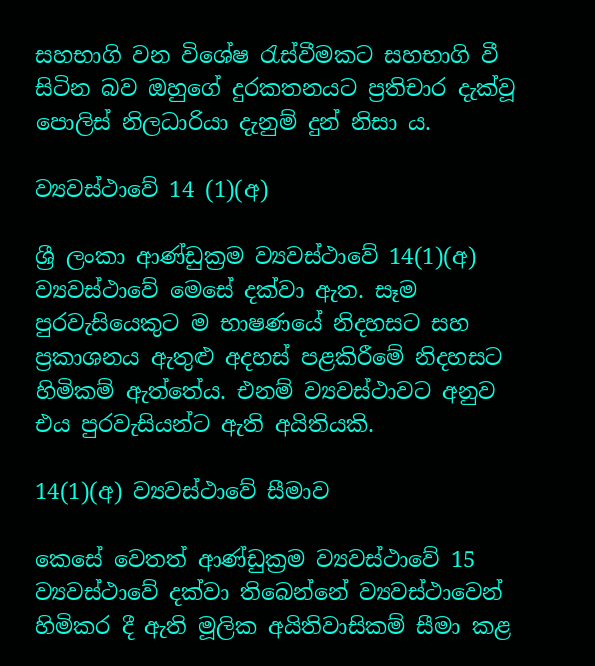සහභාගි වන විශේෂ රැස්වීමකට සහභාගි වී සිටින බව ඔහුගේ දුරකතනයට ප්‍රතිචාර දැක්වූ පොලිස් නිලධාරියා දැනුම් දුන් නිසා ය.

ව්‍යවස්ථාවේ 14 (1)(අ)

ශ්‍රී ලංකා ආණ්ඩුක්‍රම ව්‍යවස්ථාවේ 14(1)(අ) ව්‍යවස්ථාවේ මෙසේ දක්වා ඇත. සෑම පුරවැසියෙකුට ම භාෂණයේ නිදහසට සහ ප්‍රකාශනය ඇතුළු අදහස් පළකිරීමේ නිදහසට හිමිකම් ඇත්තේය. එනම් ව්‍යවස්ථාවට අනුව එය පුරවැසියන්ට ඇති අයිතියකි.

14(1)(අ) ව්‍යවස්ථාවේ සීමාව

කෙසේ වෙතත් ආණ්ඩුක්‍රම ව්‍යවස්ථාවේ 15 ව්‍යවස්ථාවේ දක්වා තිබෙන්නේ ව්‍යවස්ථාවෙන් හිමිකර දී ඇති මූලික අයිතිවාසිකම් සීමා කළ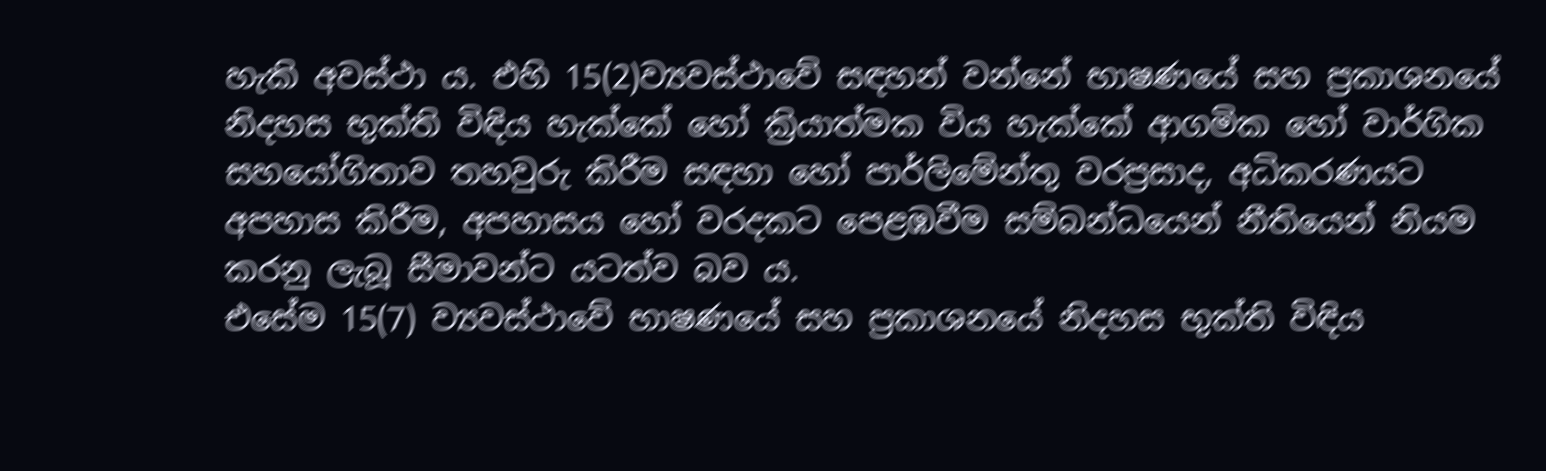හැකි අවස්ථා ය. එහි 15(2)ව්‍යවස්ථාවේ සඳහන් වන්නේ භාෂණයේ සහ ප්‍රකාශනයේ නිදහස භුක්ති විඳිය හැක්කේ හෝ ක්‍රියාත්මක විය හැක්කේ ආගමික හෝ වාර්ගික සහයෝගිතාව තහවුරු කිරීම සඳහා හෝ පාර්ලිමේන්තු වරප්‍රසාද, අධිකරණයට අපහාස කිරීම, අපහාසය හෝ වරදකට පෙළඹවීම සම්බන්ධයෙන් නීතියෙන් නියම කරනු ලැබූ සීමාවන්ට යටත්ව බව ය.
එසේම 15(7) ව්‍යවස්ථාවේ භාෂණයේ සහ ප්‍රකාශනයේ නිදහස භුක්ති විඳිය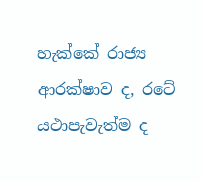හැක්කේ රාජ්‍ය ආරක්ෂාව ද, රටේ යථාපැවැත්ම ද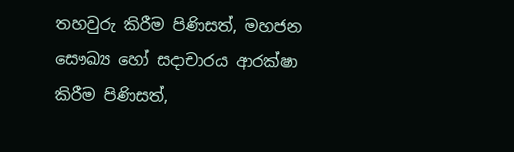තහවුරු කිරීම පිණිසත්, මහජන සෞඛ්‍ය හෝ සදාචාරය ආරක්ෂා කිරීම පිණිසත්,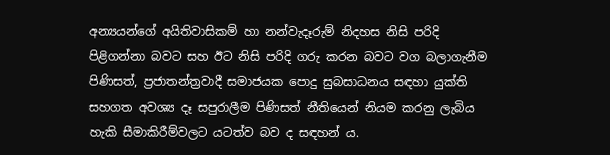අන්‍යයන්ගේ අයිතිවාසිකම් හා නන්වැදෑරුම් නිදහස නිසි පරිදි පිළිගන්නා බවට සහ ඊට නිසි පරිදි ගරු කරන බවට වග බලාගැනීම පිණිසත්, ප්‍රජාතන්ත්‍රවාදී සමාජයක පොදු සුබසාධනය සඳහා යුක්ති සහගත අවශ්‍ය දෑ සපුරාලීම පිණිසත් නීතියෙන් නියම කරනු ලැබිය හැකි සීමාකිරීම්වලට යටත්ව බව ද සඳහන් ය.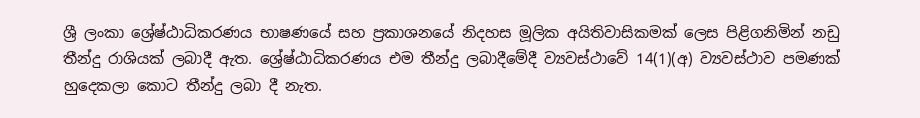ශ්‍රී ලංකා ශ්‍රේෂ්ඨාධිකරණය භාෂණයේ සහ ප්‍රකාශනයේ නිදහස මූලික අයිතිවාසිකමක් ලෙස පිළිගනිමින් නඩු තීන්දු රාශියක් ලබාදී ඇත. ශ්‍රේෂ්ඨාධිකරණය එම තීන්දු ලබාදීමේදී ව්‍යවස්ථාවේ 14(1)(අ) ව්‍යවස්ථාව පමණක් හුදෙකලා කොට තීන්දු ලබා දී නැත.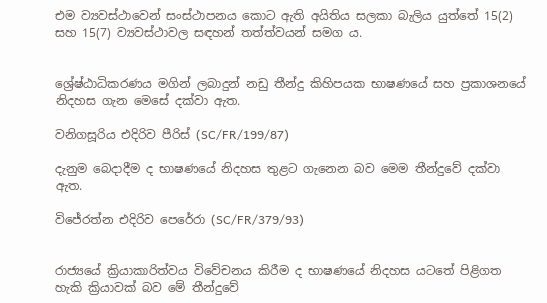එම ව්‍යවස්ථාවෙන් සංස්ථාපනය කොට ඇති අයිතිය සලකා බැලිය යුත්තේ 15(2) සහ 15(7) ව්‍යවස්ථාවල සඳහන් තත්ත්වයන් සමග ය.


ශ්‍රේෂ්ඨාධිකරණය මගින් ලබාදුන් නඩු තීන්දු කිහිපයක භාෂණයේ සහ ප්‍රකාශනයේ නිදහස ගැන මෙසේ දක්වා ඇත.

වනිගසූරිය එදිරිව පීරිස් (SC/FR/199/87)

දැනුම බෙදාදීම ද භාෂණයේ නිදහස තුළට ගැනෙන බව මෙම තීන්දුවේ දක්වා ඇත.

විජේරත්න එදිරිව පෙරේරා (SC/FR/379/93)


රාජ්‍යයේ ක්‍රියාකාරිත්වය විවේචනය කිරීම ද භාෂණයේ නිදහස යටතේ පිළිගත හැකි ක්‍රියාවක් බව මේ තීන්දුවේ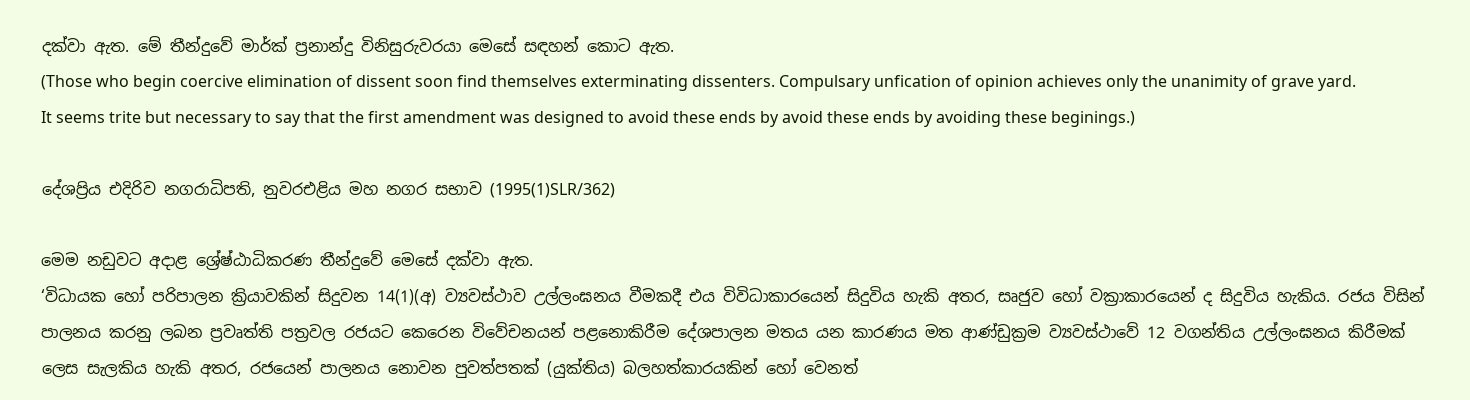දක්වා ඇත. මේ තීන්දුවේ මාර්ක් ප්‍රනාන්දු විනිසුරුවරයා මෙසේ සඳහන් කොට ඇත.
(Those who begin coercive elimination of dissent soon find themselves exterminating dissenters. Compulsary unfication of opinion achieves only the unanimity of grave yard. It seems trite but necessary to say that the first amendment was designed to avoid these ends by avoid these ends by avoiding these beginings.)

දේශප්‍රිය එදිරිව නගරාධිපති, නුවරඑළිය මහ නගර සභාව (1995(1)SLR/362)

මෙම නඩුවට අදාළ ශ්‍රේෂ්ඨාධිකරණ තීන්දුවේ මෙසේ දක්වා ඇත.
‘විධායක හෝ පරිපාලන ක්‍රියාවකින් සිදුවන 14(1)(අ) ව්‍යවස්ථාව උල්ලංඝනය වීමකදී එය විවිධාකාරයෙන් සිදුවිය හැකි අතර, සෘජුව හෝ වක්‍රාකාරයෙන් ද සිදුවිය හැකිය. රජය විසින් පාලනය කරනු ලබන ප්‍රවෘත්ති පත්‍රවල රජයට කෙරෙන විවේචනයන් පළනොකිරීම දේශපාලන මතය යන කාරණය මත ආණ්ඩුක්‍රම ව්‍යවස්ථාවේ 12 වගන්තිය උල්ලංඝනය කිරීමක් ලෙස සැලකිය හැකි අතර, රජයෙන් පාලනය නොවන පුවත්පතක් (යුක්තිය) බලහත්කාරයකින් හෝ වෙනත්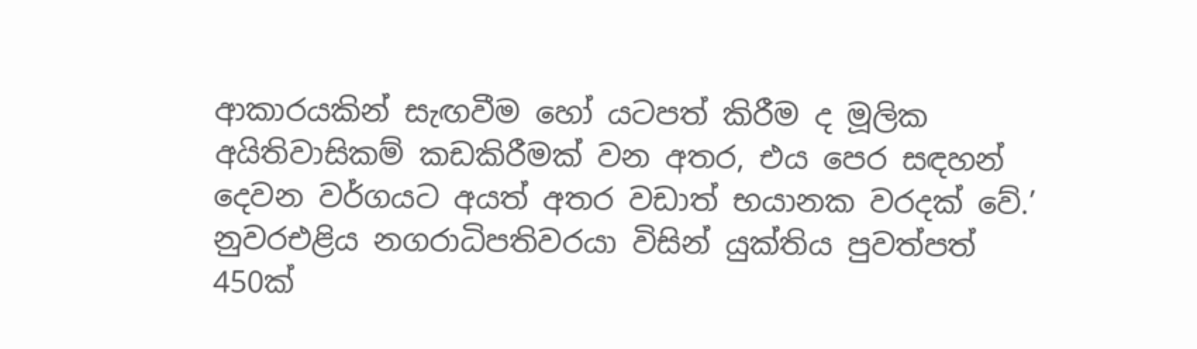ආකාරයකින් සැඟවීම හෝ යටපත් කිරීම ද මූලික අයිතිවාසිකම් කඩකිරීමක් වන අතර, එය පෙර සඳහන් දෙවන වර්ගයට අයත් අතර වඩාත් භයානක වරදක් වේ.’
නුවරඑළිය නගරාධිපතිවරයා විසින් යුක්තිය පුවත්පත් 450ක්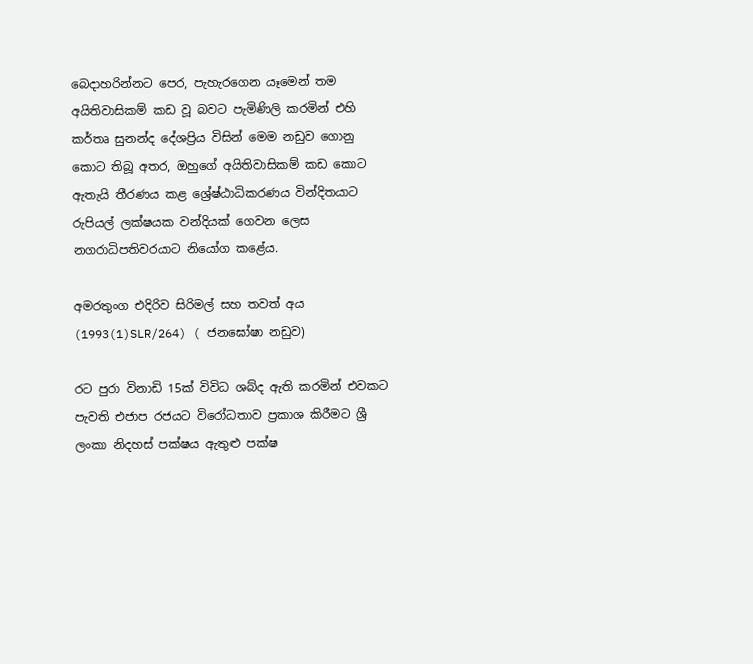බෙදාහරින්නට පෙර, පැහැරගෙන යෑමෙන් තම අයිතිවාසිකම් කඩ වූ බවට පැමිණිලි කරමින් එහි කර්තෘ සුනන්ද දේශප්‍රිය විසින් මෙම නඩුව ගොනු කොට තිබූ අතර, ඔහුගේ අයිතිවාසිකම් කඩ කොට ඇතැයි තීරණය කළ ශ්‍රේෂ්ඨාධිකරණය වින්දිතයාට රුපියල් ලක්ෂයක වන්දියක් ගෙවන ලෙස නගරාධිපතිවරයාට නියෝග කළේය.

අමරතුංග එදිරිව සිරිමල් සහ තවත් අය (1993(1)SLR/264) ( ජනඝෝෂා නඩුව)

රට පුරා විනාඩි 15ක් විවිධ ශබ්ද ඇති කරමින් එවකට පැවති එජාප රජයට විරෝධතාව ප්‍රකාශ කිරීමට ශ්‍රී ලංකා නිදහස් පක්ෂය ඇතුළු පක්ෂ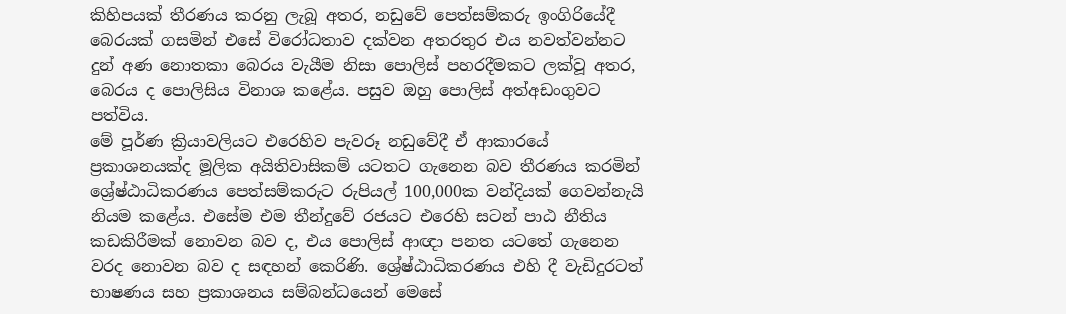කිහිපයක් තීරණය කරනු ලැබූ අතර, නඩුවේ පෙත්සම්කරු ඉංගිරියේදී බෙරයක් ගසමින් එසේ විරෝධතාව දක්වන අතරතුර එය නවත්වන්නට දුන් අණ නොතකා බෙරය වැයීම නිසා පොලිස් පහරදීමකට ලක්වූ අතර, බෙරය ද පොලිසිය විනාශ කළේය. පසුව ඔහු පොලිස් අත්අඩංගුවට පත්විය.
මේ පූර්ණ ක්‍රියාවලියට එරෙහිව පැවරූ නඩුවේදී ඒ ආකාරයේ ප්‍රකාශනයක්ද මූලික අයිතිවාසිකම් යටතට ගැනෙන බව තීරණය කරමින් ශ්‍රේෂ්ඨාධිකරණය පෙත්සම්කරුට රුපියල් 100,000ක වන්දියක් ‌ගෙවන්නැයි නියම කළේය. එසේම එම තීන්දුවේ රජයට එරෙහි සටන් පාඨ නීතිය කඩකිරීමක් නොවන බව ද, එය පොලිස් ආඥා පනත යටතේ ගැනෙන වරද නොවන බව ද සඳහන් කෙරිණි. ශ්‍රේෂ්ඨාධිකරණය එහි දී වැඩිදුරටත් භාෂණය සහ ප්‍රකාශනය සම්බන්ධයෙන් මෙසේ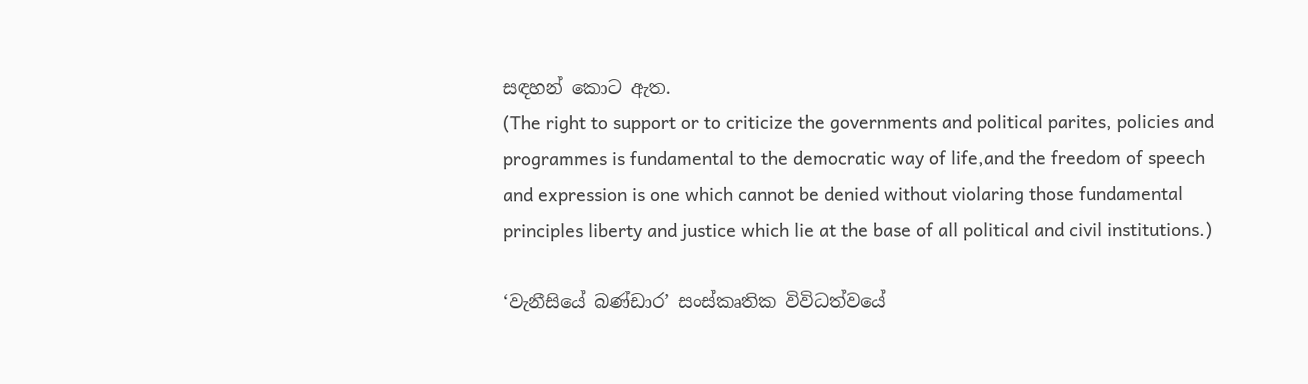සඳහන් කොට ඇත.
(The right to support or to criticize the governments and political parites, policies and programmes is fundamental to the democratic way of life,and the freedom of speech and expression is one which cannot be denied without violaring those fundamental principles liberty and justice which lie at the base of all political and civil institutions.)

‘වැනීසියේ බණ්ඩාර’ සංස්කෘතික විවිධත්වයේ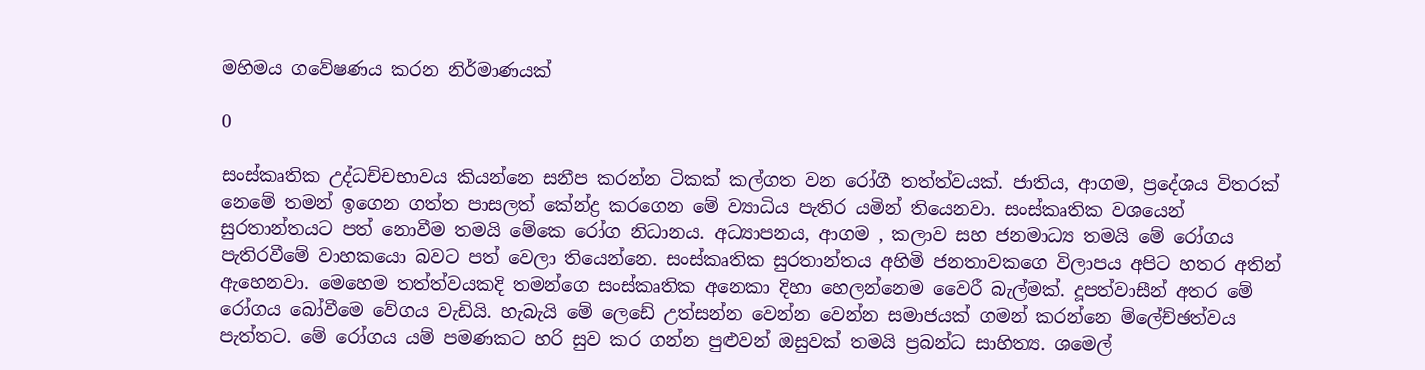මහිමය ගවේෂණය කරන නිර්මාණයක්

0

සංස්කෘතික උද්ධච්චභාවය කියන්නෙ සනීප කරන්න ටිකක් කල්ගත වන රෝගී තත්ත්වයක්. ජාතිය, ආගම, ප්‍රදේශය විතරක් නෙමේ තමන් ඉගෙන ගත්ත පාසලත් කේන්ද්‍ර කරගෙන මේ ව්‍යාධිය පැතිර යමින් තියෙනවා. සංස්කෘතික වශයෙන් සුරතාන්තයට පත් නොවීම තමයි මේකෙ රෝග නිධානය. අධ්‍යාපනය, ආගම , කලාව සහ ජනමාධ්‍ය තමයි මේ රෝගය පැතිරවීමේ වාහකයො බවට පත් වෙලා තියෙන්නෙ. සංස්කෘතික සුරතාන්තය අහිමි ජනතාවකගෙ විලාපය අපිට හතර අතින් ඇහෙනවා. මෙහෙම තත්ත්වයකදි තමන්ගෙ සංස්කෘතික අනෙකා දිහා හෙලන්නෙම වෛරී බැල්මක්. දූපත්වාසීන් අතර මේ රෝගය බෝවීමෙ වේගය වැඩියි. හැබැයි මේ ලෙඩේ උත්සන්න වෙන්න වෙන්න සමාජයක් ගමන් කරන්නෙ ම්ලේච්ඡත්වය පැත්තට. මේ රෝගය යම් පමණකට හරි සුව කර ගන්න පුළුවන් ඔසුවක් තමයි ප්‍රබන්ධ සාහිත්‍ය. ශමෙල්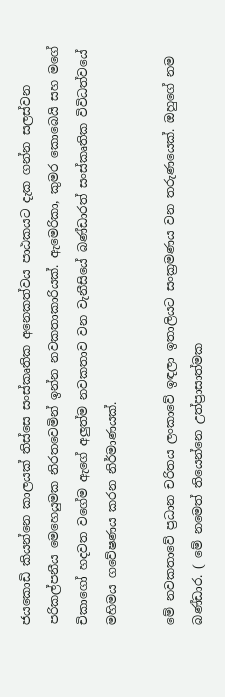ජයකොඩි කියන්නෙ කාලයක් තිස්සෙ සංස්කෘතික අනෙකත්වය පාඨකයට දැක ගන්න සලස්වන පරිකල්පනීය මෙහෙයුමක නිරතවෙමින් ඉන්න නවකතාකාරියක්. ඇමෙරිකා, කුමර කොබෙයි සහ මගේ චිකාගෝ හදවත වගේම ඇගේ අලුත්ම නවකතාව වන වැනීසියේ බණ්ඩාරත් සංස්කෘතික විවිධත්වයේ මහිමය ගවේෂණය කරන නිර්මාණයක්.

මේ නවකතාවේ ප්‍රධාන චරිතය ලංකාවේ ඉඳලා ඉතාලියට සංක්‍රමණය වන තරුණයෙක්. ඔහුගේ නම බණ්ඩාර. ( මේ නමෙත් තියෙන්නෙ උත්ප්‍රාසාත්මක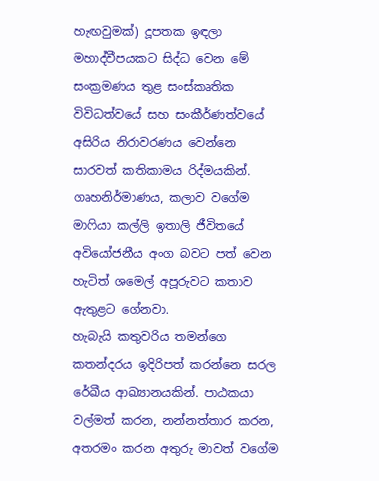හැඟවුමක්) දූපතක ඉඳලා මහාද්වීපයකට සිද්ධ වෙන මේ සංක්‍රමණය තුළ සංස්කෘතික විවිධත්වයේ සහ සංකීර්ණත්වයේ අසිරිය නිරාවරණය වෙන්නෙ සාරවත් කතිකාමය රිද්මයකින්. ගෘහනිර්මාණය, කලාව වගේම මාෆියා කල්ලි ඉතාලි ජීවිතයේ අවියෝජනීය අංග බවට පත් වෙන හැටිත් ශමෙල් අපූරුවට කතාව ඇතුළට ගේනවා.
හැබැයි කතුවරිය තමන්ගෙ කතන්දරය ඉදිරිපත් කරන්නෙ සරල රේඛීය ආඛ්‍යානයකින්. පාඨකයා වල්මත් කරන, නන්නත්තාර කරන, අතරමං කරන අතුරු මාවත් වගේම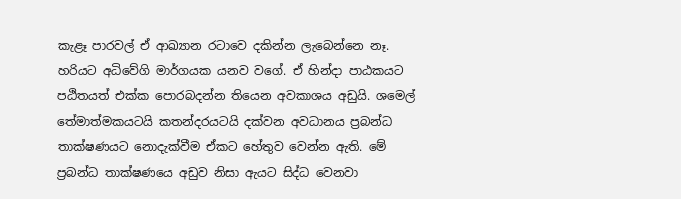කැළෑ පාරවල් ඒ ආඛ්‍යාන රටාවෙ දකින්න ලැබෙන්නෙ නෑ. හරියට අධිවේගි මාර්ගයක යනව වගේ. ඒ හින්දා පාඨකයට පඨිතයත් එක්ක පොරබදන්න තියෙන අවකාශය අඩුයි. ශමෙල් තේමාත්මකයටයි කතන්දරයටයි දක්වන අවධානය ප්‍රබන්ධ තාක්ෂණයට නොදැක්වීම ඒකට හේතුව වෙන්න ඇති. මේ ප්‍රබන්ධ තාක්ෂණයෙ අඩුව නිසා ඇයට සිද්ධ වෙනවා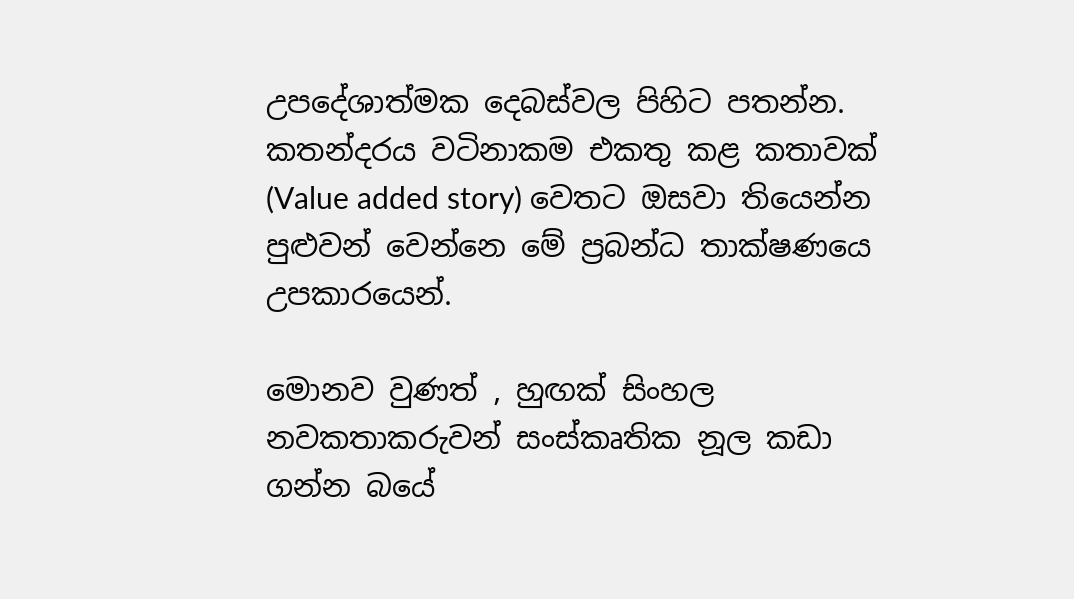උපදේශාත්මක දෙබස්වල පිහිට පතන්න. කතන්දරය වටිනාකම එකතු කළ කතාවක් (Value added story) වෙතට ඔසවා තියෙන්න පුළුවන් වෙන්නෙ මේ ප්‍රබන්ධ තාක්ෂණයෙ උපකාරයෙන්.

මොනව වුණත් , හුඟක් සිංහල නවකතාකරුවන් සංස්කෘතික නූල කඩා ගන්න බයේ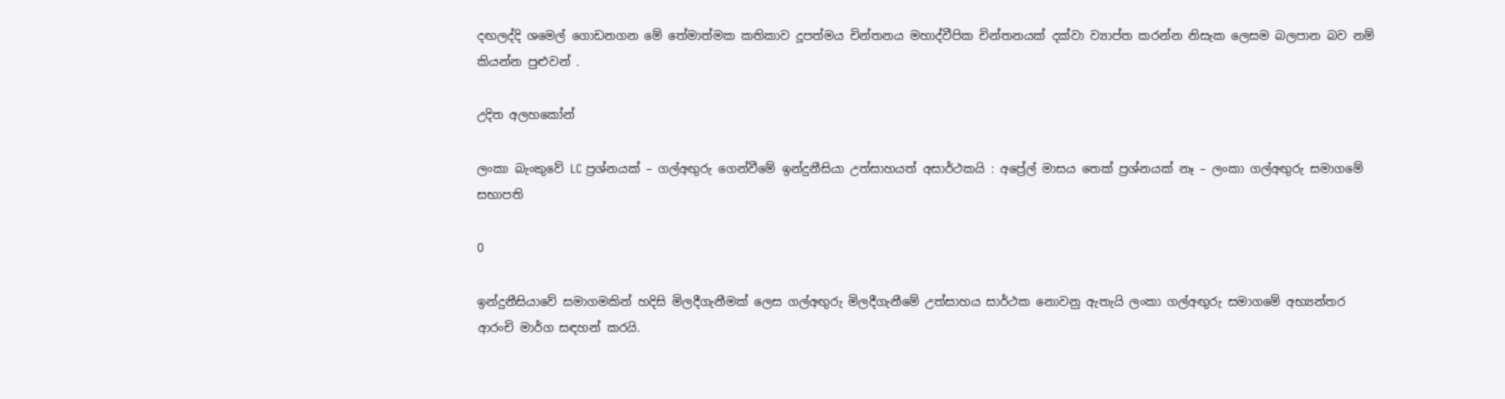දඟලද්දි ශමෙල් ගොඩනගන මේ තේමාත්මක කතිකාව දූපත්මය චින්තනය මහාද්වීපික චින්තනයක් දක්වා ව්‍යාප්ත කරන්න නිසැක ලෙසම බලපාන බව නම් කියන්න පුළුවන් .

උදිත අලහකෝන්

ලංකා බැංකුවේ LC ප්‍රශ්නයක් – ගල්අඟුරු ගෙන්වීමේ ඉන්දුනීසියා උත්සාහයත් අසාර්ථකයි : අප්‍රේල් මාසය තෙක් ප්‍රශ්නයක් නෑ – ලංකා ගල්අඟුරු සමාගමේ සභාපති

0

ඉන්දුනීසියාවේ සමාගමකින් හදිසි මිලදීගැනීමක් ලෙස ගල්අඟුරු මිලදීගැනීමේ උත්සාහය සාර්ථක නොවනු ඇතැයි ලංකා ගල්අඟුරු සමාගමේ අභ්‍යන්තර ආරංචි මාර්ග සඳහන් කරයි.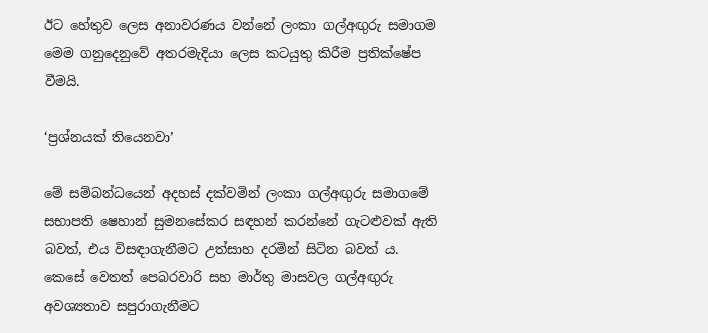ඊට හේතුව ලෙස අනාවරණය වන්නේ ලංකා ගල්අඟුරු සමාගම මෙම ගනුදෙනුවේ අතරමැදියා ලෙස කටයුතු කිරීම ප්‍රතික්ෂේප වීමයි.

‘ප්‍රශ්නයක් තියෙනවා’

මේ සම්බන්ධයෙන් අදහස් දක්වමින් ලංකා ගල්අඟුරු සමාගමේ සභාපති ෂෙහාන් සුමනසේකර සඳහන් කරන්නේ ගැටළුවක් ඇති බවත්, එය විසඳාගැනීමට උත්සාහ දරමින් සිටින බවත් ය. කෙසේ වෙතත් පෙබරවාරි සහ මාර්තු මාසවල ගල්අඟුරු අවශ්‍යතාව සපුරාගැනීමට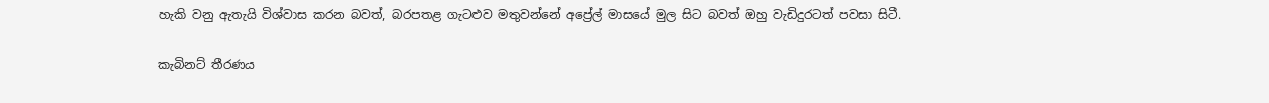හැකි වනු ඇතැයි විශ්වාස කරන බවත්, බරපතළ ගැටළුව මතුවන්නේ අප්‍රේල් මාසයේ මුල සිට බවත් ඔහු වැඩිදුරටත් පවසා සිටී.

කැබිනට් තීරණය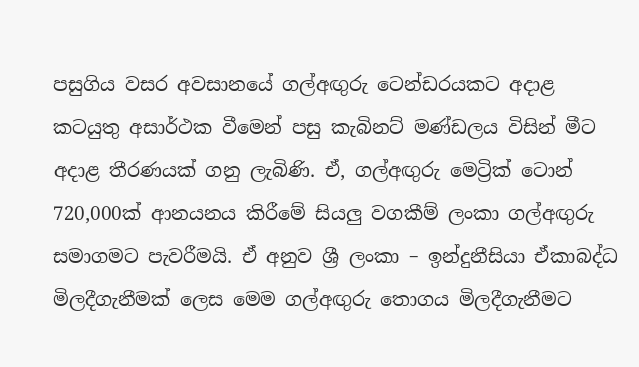පසුගිය වසර අවසානයේ ගල්අඟුරු ටෙන්ඩරයකට අදාළ කටයුතු අසාර්ථක වීමෙන් පසු කැබිනට් මණ්ඩලය විසින් මීට අදාළ තීරණයක් ගනු ලැබිණි. ඒ, ගල්අඟුරු මෙට්‍රික් ටොන් 720,000ක් ආනයනය කිරීමේ සියලු වගකීම් ලංකා ගල්අඟුරු සමාගමට පැවරීමයි. ඒ අනුව ශ්‍රී ලංකා – ඉන්දුනීසියා ඒකාබද්ධ මිලදීගැනීමක් ලෙස මෙම ගල්අඟුරු තොගය මිලදීගැනීමට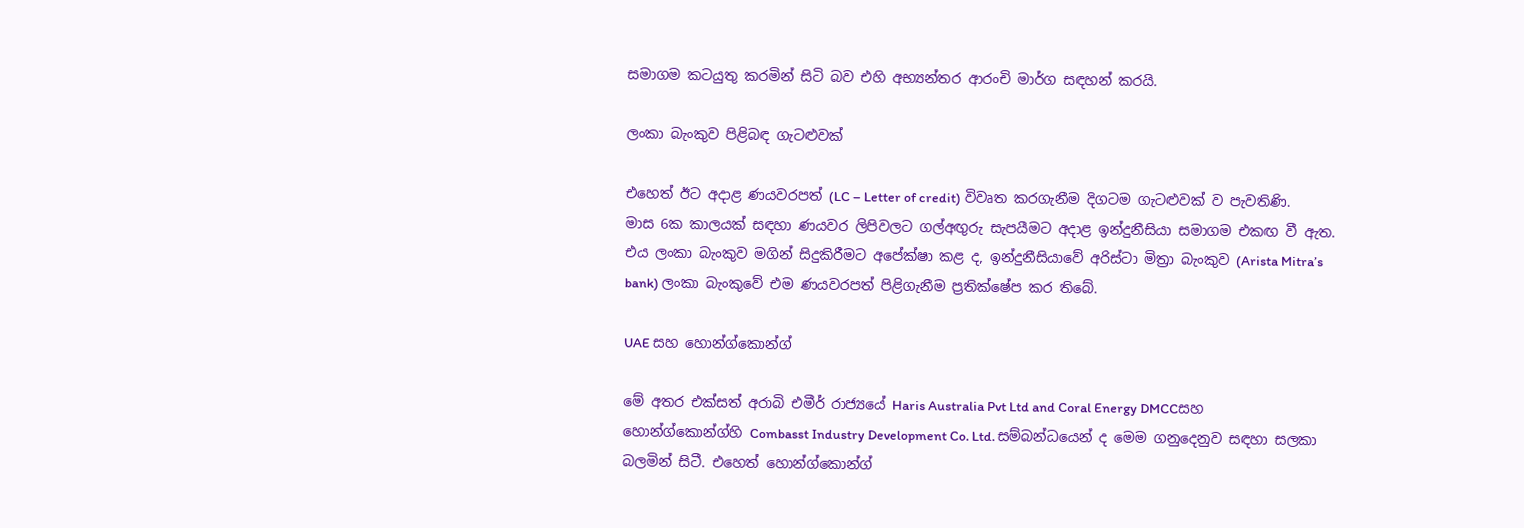සමාගම කටයුතු කරමින් සිටි බව එහි අභ්‍යන්තර ආරංචි මාර්ග සඳහන් කරයි.

ලංකා බැංකුව පිළිබඳ ගැටළුවක්

එහෙත් ඊට අදාළ ණයවරපත් (LC – Letter of credit) විවෘත කරගැනීම දිගටම ගැටළුවක් ව පැවතිණි. මාස 6ක කාලයක් සඳහා ණයවර ලිපිවලට ගල්අඟුරු සැපයීමට අදාළ ඉන්දුනීසියා සමාගම එකඟ වී ඇත. එය ලංකා බැංකුව මගින් සිදුකිරීමට අපේක්ෂා කළ ද, ඉන්දුනීසියාවේ අරිස්ටා මිත්‍රා බැංකුව (Arista Mitra’s bank) ලංකා බැංකුවේ එම ණයවරපත් පිළිගැනීම ප්‍රතික්ෂේප කර තිබේ.

UAE සහ හොන්ග්කොන්ග්

මේ අතර එක්සත් අරාබි එමීර් රාජ්‍යයේ Haris Australia Pvt Ltd and Coral Energy DMCCසහ හොන්ග්කොන්ග්හි Combasst Industry Development Co. Ltd. සම්බන්ධයෙන් ද මෙම ගනුදෙනුව සඳහා සලකා බලමින් සිටී. එහෙත් හොන්ග්කොන්ග්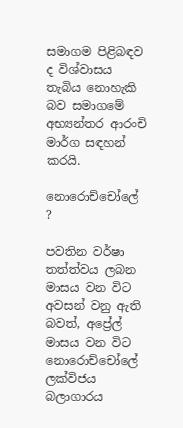සමාගම පිළිබඳව ද විශ්වාසය තැබිය නොහැකි බව සමාගමේ අභ්‍යන්තර ආරංචි මාර්ග සඳහන් කරයි.

නොරොච්චෝලේ ?

පවතින වර්ෂා තත්ත්වය ලබන මාසය වන විට අවසන් වනු ඇති බවත්, අප්‍රේල් මාසය වන විට නොරොච්චෝලේ ලක්විජය බලාගාරය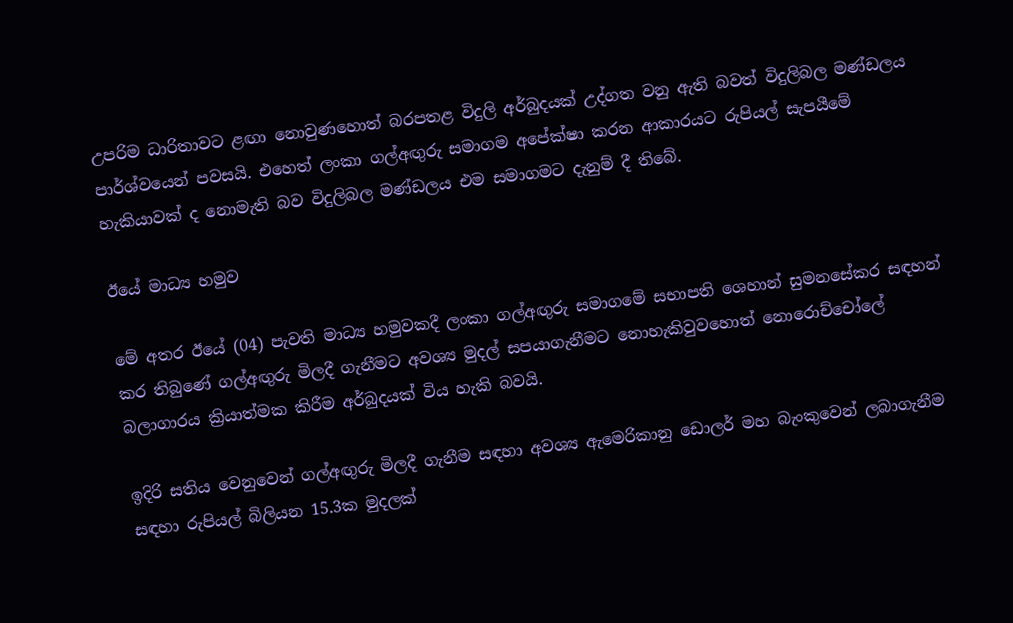උපරිම ධාරිතාවට ළඟා නොවුණහොත් බරපතළ විදුලි අර්බුදයක් උද්ගත වනු ඇති බවත් විදුලිබල මණ්ඩලය පාර්ශ්වයෙන් පවසයි. එහෙත් ලංකා ගල්අඟුරු සමාගම අපේක්ෂා කරන ආකාරයට රුපියල් සැපයීමේ හැකියාවක් ද නොමැති බව විදුලිබල මණ්ඩලය එම සමාගමට දැනුම් දී තිබේ.

ඊයේ මාධ්‍ය හමුව

මේ අතර ඊයේ (04) පැවති මාධ්‍ය හමුවකදී ලංකා ගල්අඟුරු සමාගමේ සභාපති ශෙහාන් සුමනසේකර සඳහන් කර තිබුණේ ගල්අඟුරු මිලදී ගැනීමට අවශ්‍ය මුදල් සපයාගැනීමට නොහැකිවුවහොත් නොරොච්චෝලේ බලාගාරය ක්‍රියාත්මක කිරීම අර්බුදයක් විය හැකි බවයි.

ඉදිරි සතිය වෙනුවෙන් ගල්අඟුරු මිලදී ගැනීම සඳහා අවශ්‍ය ඇමෙරිකානු ඩොලර් මහ බැංකුවෙන් ලබාගැනීම සඳහා රුපියල් බිලියන 15.3ක මුදලක්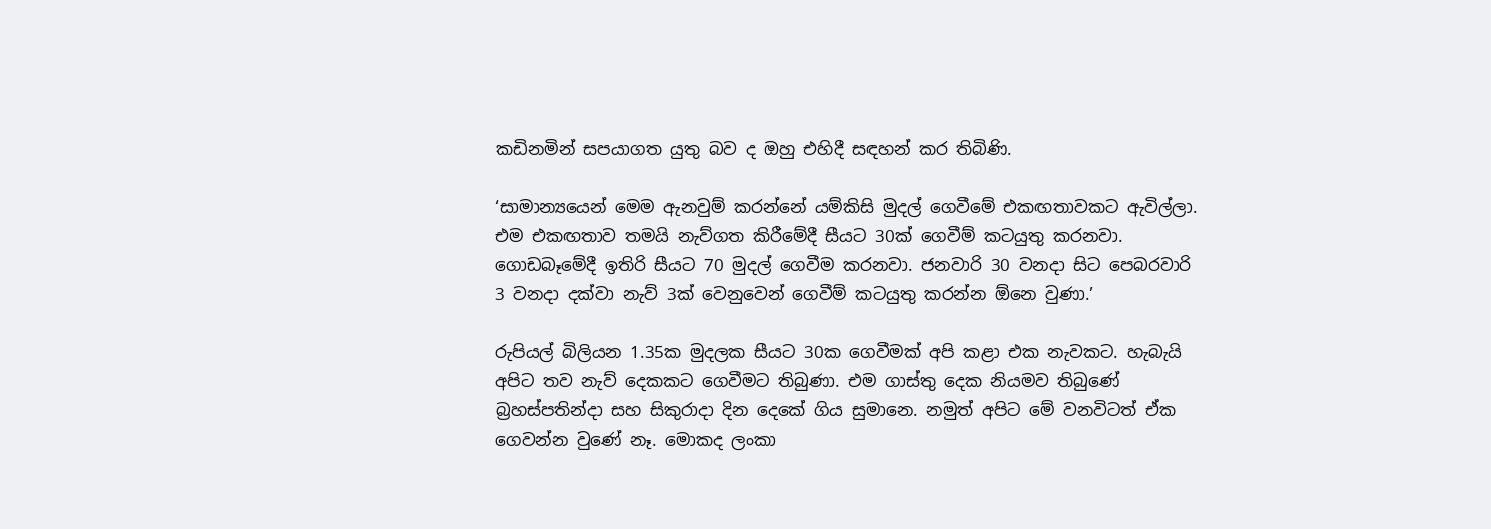කඩිනමින් සපයාගත යුතු බව ද ඔහු එහිදී සඳහන් කර තිබිණි.

‘සාමාන්‍යයෙන් මෙම ඇනවුම් කරන්නේ යම්කිසි මුදල් ගෙවීමේ එකඟතාවකට ඇවිල්ලා. එම එකඟතාව තමයි නැව්ගත කිරීමේදී සීයට 30ක් ගෙවීම් කටයුතු කරනවා. ගොඩබෑමේදී ඉතිරි සීයට 70 මුදල් ගෙවීම කරනවා. ජනවාරි 30 වනදා සිට පෙබරවාරි 3 වනදා දක්වා නැව් 3ක් වෙනුවෙන් ගෙවීම් කටයුතු කරන්න ඕනෙ වුණා.’

රුපියල් බිලියන 1.35ක මුදලක සීයට 30ක ගෙවීමක් අපි කළා එක නැවකට. හැබැයි අපිට තව නැව් දෙකකට ගෙවීමට තිබුණා. එම ගාස්තු දෙක නියමව තිබුණේ බ්‍රහස්පතින්දා සහ සිකුරාදා දින දෙකේ ගිය සුමානෙ. නමුත් අපිට මේ වනවිටත් ඒක ගෙවන්න වුණේ නෑ. මොකද ලංකා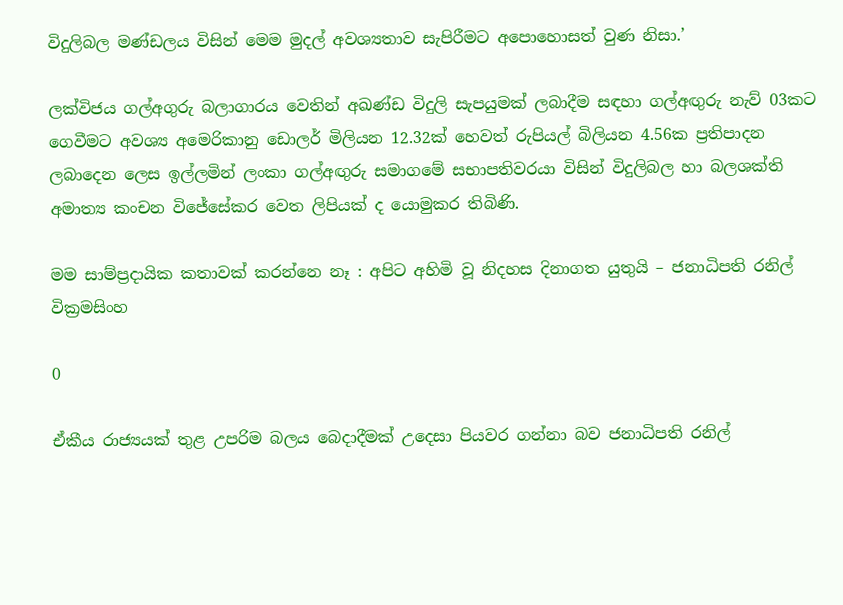විදුලිබල මණ්ඩලය විසින් මෙම මුදල් අවශ්‍යතාව සැපිරීමට අපොහොසත් වුණ නිසා.’

ලක්විජය ගල්අගුරු බලාගාරය වෙතින් අඛණ්ඩ විදුලි සැපයුමක් ලබාදීම සඳහා ගල්අඟුරු නැව් 03කට ගෙවීමට අවශ්‍ය අමෙරිකානු ඩොලර් මිලියන 12.32ක් හෙවත් රුපියල් බිලියන 4.56ක ප්‍රතිපාදන ලබාදෙන ලෙස ඉල්ලමින් ලංකා ගල්අඟුරු සමාගමේ සභාපතිවරයා විසින් විදුලිබල හා බලශක්ති අමාත්‍ය කංචන විජේසේකර වෙත ලිපියක් ද යොමුකර තිබිණි.

මම සාම්ප්‍රදායික කතාවක් කරන්නෙ නෑ : අපිට අහිමි වූ නිදහස දිනාගත යුතුයි – ජනාධිපති රනිල් වික්‍රමසිංහ

0

ඒකීය රාජ්‍යයක් තුළ උපරිම බලය බෙදාදීමක් උදෙසා පියවර ගන්නා බව ජනාධිපති රනිල්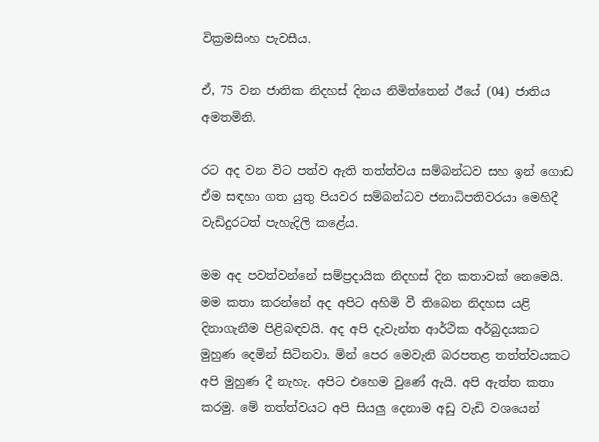වික්‍රමසිංහ පැවසීය.

ඒ, 75 වන ජාතික නිදහස් දිනය නිමිත්තෙන් ඊයේ (04) ජාතිය අමතමිනි.

රට අද වන විට පත්ව ඇති තත්ත්වය සම්බන්ධව සහ ඉන් ගොඩ ඒම සඳහා ගත යුතු පියවර සම්බන්ධව ජනාධිපතිවරයා මෙහිදී වැඩිදුරටත් පැහැදිලි කළේය.

මම අද පවත්වන්නේ සම්ප්‍රදායික නිදහස් දින කතාවක් නෙමෙයි. මම කතා කරන්නේ අද අපිට අහිමි වී තිබෙන නිදහස යළි දිනාගැනීම පිළිබඳවයි. අද අපි දැවැන්ත ආර්ථික අර්බුදයකට මුහුණ දෙමින් සිටිනවා. මින් පෙර මෙවැනි බරපතළ තත්ත්වයකට අපි මුහුණ දී නැහැ. අපිට එහෙම වුණේ ඇයි. අපි ඇත්ත කතා කරමු. මේ තත්ත්වයට අපි සියලු දෙනාම අඩු වැඩි වශයෙන්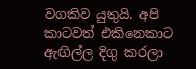වගකිව යුතුයි. අපි කාටවත් එකිනෙකාට ඇඟිල්ල දිගු කරලා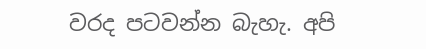වරද පටවන්න බැහැ. අපි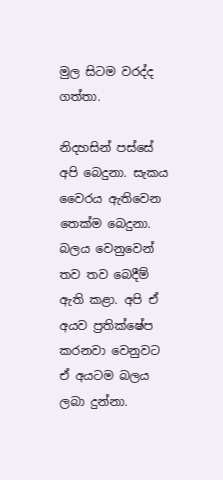මුල සිටම වරද්ද ගත්තා.

නිදහසින් පස්සේ අපි බෙදුනා. සැකය වෛරය ඇතිවෙන තෙක්ම බෙදුනා. බලය වෙනුවෙන් තව තව බෙදීම් ඇති කළා. අපි ඒ අයව ප්‍රතික්ෂේප කරනවා වෙනුවට ඒ අයටම බලය ලබා දුන්නා.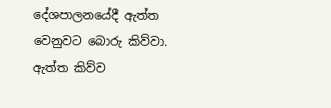දේශපාලනයේදී ඇත්ත වෙනුවට බොරු කිව්වා. ඇත්ත කිව්ව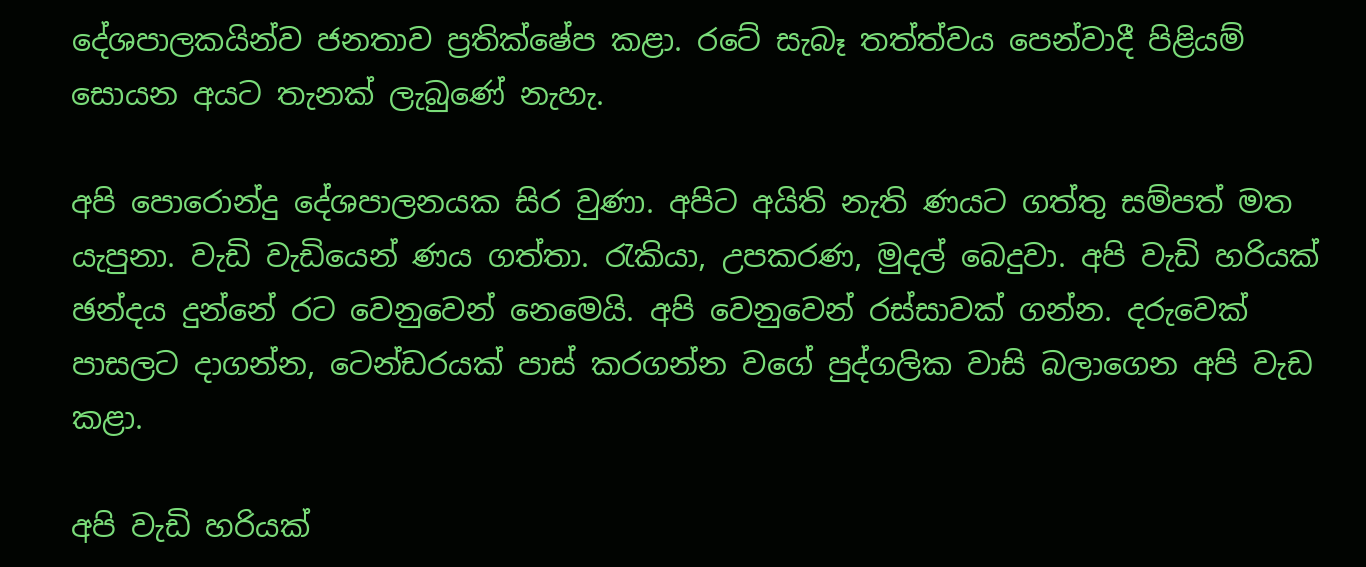දේශපාලකයින්ව ජනතාව ප්‍රතික්ෂේප කළා. රටේ සැබෑ තත්ත්වය පෙන්වාදී පිළියම් සොයන අයට තැනක් ලැබුණේ නැහැ.

අපි පොරොන්දු දේශපාලනයක සිර වුණා. අපිට අයිති නැති ණයට ගත්තු සම්පත් මත යැපුනා. වැඩි වැඩියෙන් ණය ගත්තා. රැකියා, උපකරණ, මුදල් බෙදුවා. අපි වැඩි හරියක් ඡන්දය දුන්නේ රට වෙනුවෙන් නෙමෙයි. අපි වෙනුවෙන් රස්සාවක් ගන්න. දරුවෙක් පාසලට දාගන්න, ටෙන්ඩරයක් පාස් කරගන්න වගේ පුද්ගලික වාසි බලාගෙන අපි වැඩ කළා.

අපි වැඩි හරියක්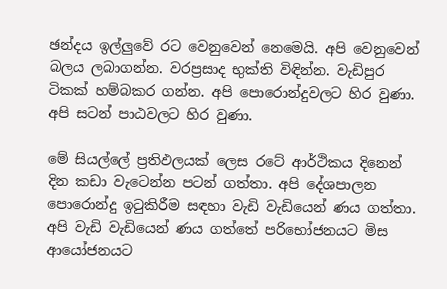ඡන්දය ඉල්ලුවේ රට වෙනුවෙන් නෙමෙයි. අපි වෙනුවෙන් බලය ලබාගන්න. වරප්‍රසාද භුක්ති විඳින්න. වැඩිපුර ටිකක් හම්බකර ගන්න. අපි පොරොන්දුවලට හිර වුණා. අපි සටන් පාඨවලට හිර වුණා.

මේ සියල්ලේ ප්‍රතිඵලයක් ලෙස රටේ ආර්ථිකය දිනෙන් දින කඩා වැටෙන්න පටන් ගත්තා. අපි දේශපාලන පොරොන්දු ඉටුකිරීම සඳහා වැඩි වැඩියෙන් ණය ගත්තා. අපි වැඩි වැඩියෙන් ණය ගත්තේ පරිභෝජනයට මිස ආයෝජනයට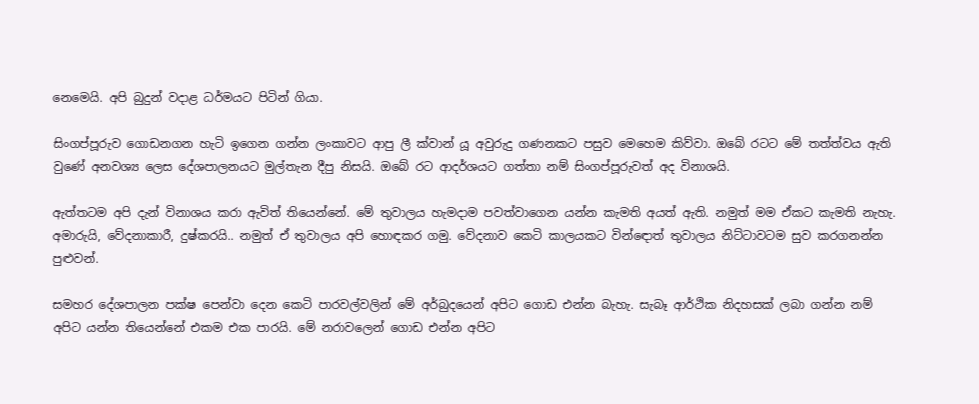නෙමෙයි. අපි බුදුන් වදාළ ධර්මයට පිටින් ගියා.

සිංගප්පූරුව ගොඩනගන හැටි ඉගෙන ගන්න ලංකාවට ආපු ලී ක්වාන් යූ අවුරුදු ගණනකට පසුව මෙහෙම කිව්වා. ඔබේ රටට මේ තත්ත්වය ඇති වුණේ අනවශ්‍ය ලෙස දේශපාලනයට මුල්තැන දීපු නිසයි. ඔබේ රට ආදර්ශයට ගත්තා නම් සිංගප්පූරුවත් අද විනාශයි.

ඇත්තටම අපි දැන් විනාශය කරා ඇවිත් තියෙන්නේ. මේ තුවාලය හැමදාම පවත්වාගෙන යන්න කැමති අයත් ඇති. නමුත් මම ඒකට කැමති නැහැ. අමාරුයි, වේදනාකාරී, දුෂ්කරයි.. නමුත් ඒ තුවාලය අපි හොඳකර ගමු. වේදනාව කෙටි කාලයකට වින්ඳොත් තුවාලය නිට්ටාවටම සුව කරගනන්න පුළුවන්.

සමහර දේශපාලන පක්ෂ පෙන්වා දෙන කෙටි පාරවල්වලින් මේ අර්බුදයෙන් අපිට ගොඩ එන්න බැහැ. සැබෑ ආර්ථික නිදහසක් ලබා ගන්න නම් අපිට යන්න තියෙන්නේ එකම එක පාරයි. මේ නරාවලෙන් ගොඩ එන්න අපිට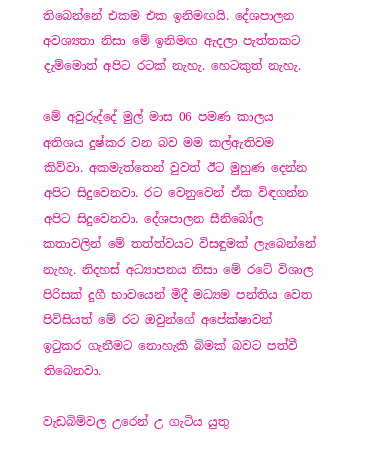තිබෙන්නේ එකම එක ඉනිමඟයි. දේශපාලන අවශ්‍යතා නිසා මේ ඉනිමඟ ඇදලා පැත්තකට දැම්මොත් අපිට රටක් නැහැ. හෙටකුත් නැහැ.

මේ අවුරුද්දේ මුල් මාස 06 පමණ කාලය අතිශය දුෂ්කර වන බව මම කල්ඇතිවම කිව්වා. අකමැත්තෙන් වුවත් ඊට මුහුණ දෙන්න අපිට සිදුවෙනවා. රට වෙනුවෙන් ඒක විඳගන්න අපිට සිදුවෙනවා. දේශපාලන සීනිබෝල කතාවලින් මේ තත්ත්වයට විසඳුමක් ලැබෙන්නේ නැහැ. නිදහස් අධ්‍යාපනය නිසා මේ රටේ විශාල පිරිසක් දුගී භාවයෙන් මිදී මධ්‍යම පන්තිය වෙත පිවිසියත් මේ රට ඔවුන්ගේ අපේක්ෂාවන් ඉටුකර ගැනීමට නොහැකි බිමක් බවට පත්වී තිබෙනවා.

වැඩබිම්වල උරෙන් උ ගැටිය යුතු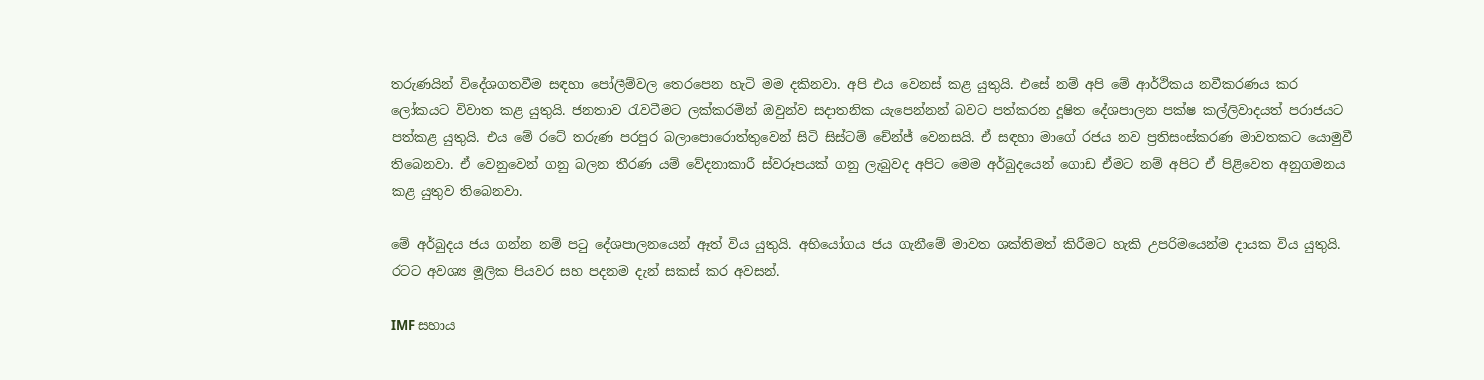තරුණයින් විදේශගතවීම සඳහා පෝලීම්වල තෙරපෙන හැටි මම දකිනවා. අපි එය වෙනස් කළ යුතුයි. එසේ නම් අපි මේ ආර්ථිකය නවීකරණය කර ලෝකයට විවාත කළ යුතුයි. ජනතාව රැවටීමට ලක්කරමින් ඔවුන්ව සදාතනික යැපෙන්නන් බවට පත්කරන දූෂිත දේශපාලන පක්ෂ කල්ලිවාදයත් පරාජයට පත්කළ යුතුයි. එය මේ රටේ තරුණ පරපුර බලාපොරොත්තුවෙන් සිටි සිස්ටම් චේන්ජ් වෙනසයි. ඒ සඳහා මාගේ රජය නව ප්‍රතිසංස්කරණ මාවතකට යොමුවී තිබෙනවා. ඒ වෙනුවෙන් ගනු බලන තීරණ යම් වේදනාකාරී ස්වරූපයක් ගනු ලැබුවද අපිට මෙම අර්බුදයෙන් ගොඩ ඒමට නම් අපිට ඒ පිළිවෙත අනුගමනය කළ යුතුව තිබෙනවා.

මේ අර්බුදය ජය ගන්න නම් පටු දේශපාලනයෙන් ඈත් විය යුතුයි. අභියෝගය ජය ගැනීමේ මාවත ශක්තිමත් කිරීමට හැකි උපරිමයෙන්ම දායක විය යුතුයි. රටට අවශ්‍ය මූලික පියවර සහ පදනම දැන් සකස් කර අවසන්.

IMF සහාය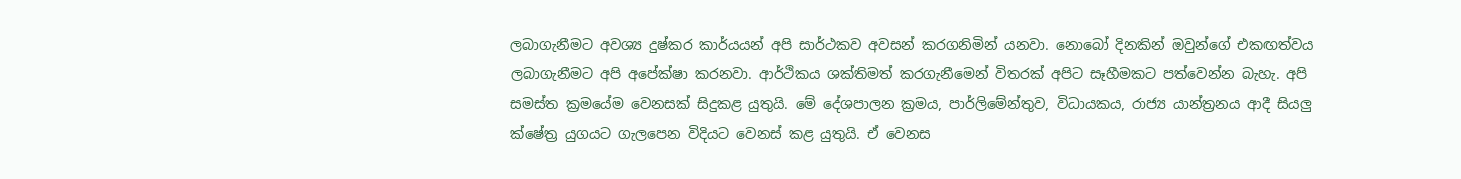ලබාගැනීමට අවශ්‍ය දුෂ්කර කාර්යයන් අපි සාර්ථකව අවසන් කරගනිමින් යනවා. නොබෝ දිනකින් ඔවුන්ගේ එකඟත්වය ලබාගැනීමට අපි අපේක්ෂා කරනවා. ආර්ථිකය ශක්තිමත් කරගැනීමෙන් විතරක් අපිට සෑහීමකට පත්වෙන්න බැහැ. අපි සමස්ත ක්‍රමයේම වෙනසක් සිදුකළ යුතුයි. මේ දේශපාලන ක්‍රමය, පාර්ලිමේන්තුව, විධායකය, රාජ්‍ය යාන්ත්‍රනය ආදී සියලු ක්ෂේත්‍ර යුගයට ගැලපෙන විදියට වෙනස් කළ යුතුයි. ඒ වෙනස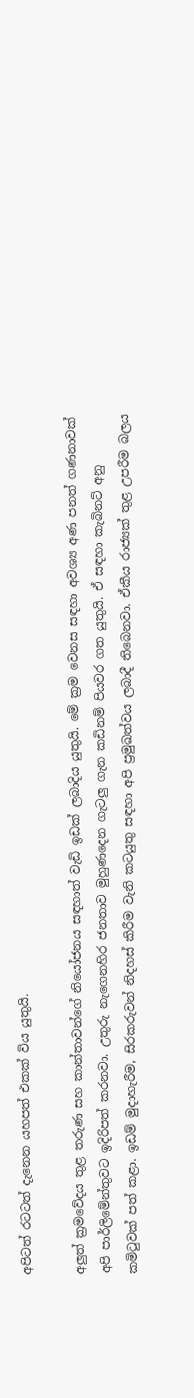අපිටත් රටටත් දැනෙන යහපත් එකක් විය යුතුයි.

අලුත් ක්‍රමවේදය තුළ තරුණ සහ කාන්තාවන්ගේ නියෝජනය සඳහාත් වැඩි ඉඩක් ලබාදිය යුතුයි. මේ ක්‍රම වෙනස සඳහා අවශ්‍ය අණ පනත් ගණනාවක් අපි පාර්ලිමේන්තුවට ඉදිරිපත් කරනවා. උතුරු නැගෙනහිර ජනතාව මුහුණදෙන ගැටලු ගැන කඩිනම් පියවර ගත යුතුයි. ඒ සඳහා කැබිනට් අනු කමිටුවක් පත් කළා. ඉඩම් මුදාහැරීම, සිරකරුවන් නිදහස් කිරීම වැනි කටයුතු සඳහා අපි ප්‍රමුඛත්වය ලබාදී තිබෙනවා. ඒකීය රාජ්‍යක් තුළ උපරීම බලය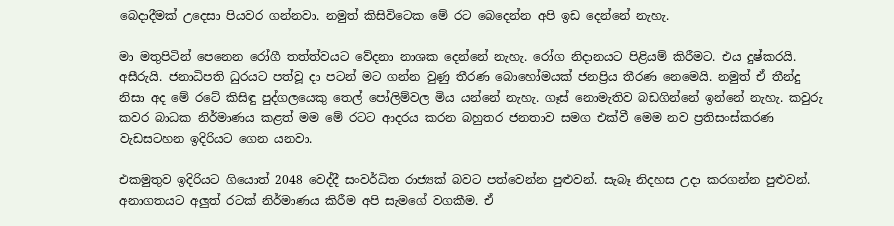බෙදාදීමක් උදෙසා පියවර ගන්නවා. නමුත් කිසිවිටෙක මේ රට බෙදෙන්න අපි ඉඩ දෙන්නේ නැහැ.

මා මතුපිටින් පෙනෙන රෝගී තත්ත්වයට වේදනා නාශක දෙන්නේ නැහැ. රෝග නිදානයට පිළියම් කිරීමට. එය දුෂ්කරයි. අසීරුයි. ජනාධිපති ධුරයට පත්වූ දා පටන් මට ගන්න වුණු තීරණ බොහෝමයක් ජනප්‍රිය තීරණ නෙමෙයි. නමුත් ඒ තීන්දු නිසා අද මේ රටේ කිසිඳු පුද්ගලයෙකු තෙල් පෝලිම්වල මිය යන්නේ නැහැ. ගෑස් නොමැතිව බඩගින්නේ ඉන්නේ නැහැ. කවුරු කවර බාධක නිර්මාණය කළත් මම මේ රටට ආදරය කරන බහුතර ජනතාව සමග එක්වී මෙම නව ප්‍රතිසංස්කරණ වැඩසටහන ඉදිරියට ගෙන යනවා.

එකමුතුව ඉදිරියට ගියොත් 2048 වෙද්දී සංවර්ධිත රාජ්‍යක් බවට පත්වෙන්න පුළුවන්. සැබෑ නිදහස උදා කරගන්න පුළුවන්. අනාගතයට අලුත් රටක් නිර්මාණය කිරීම අපි සැමගේ වගකීම. ඒ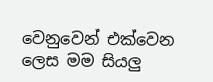වෙනුවෙන් එක්වෙන ලෙස මම සියලු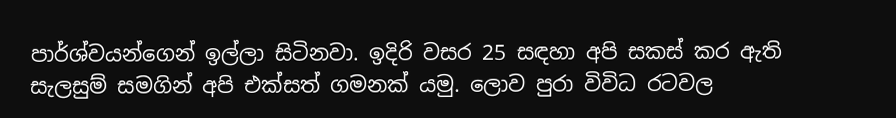පාර්ශ්වයන්ගෙන් ඉල්ලා සිටිනවා. ඉදිරි වසර 25 සඳහා අපි සකස් කර ඇති සැලසුම් සමගින් අපි එක්සත් ගමනක් යමු. ලොව පුරා විවිධ රටවල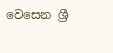වෙසෙන ශ්‍රී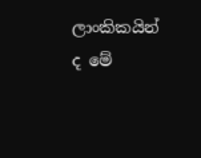ලාංකිකයින් ද මේ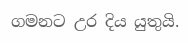ගමනට උර දිය යුතුයි.